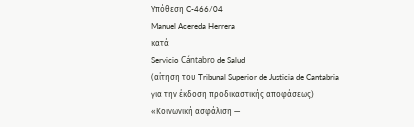Υπόθεση C-466/04
Manuel Acereda Herrera
κατά
Servicio Cántabro de Salud
(αίτηση του Tribunal Superior de Justicia de Cantabria
για την έκδοση προδικαστικής αποφάσεως)
«Κοινωνική ασφάλιση —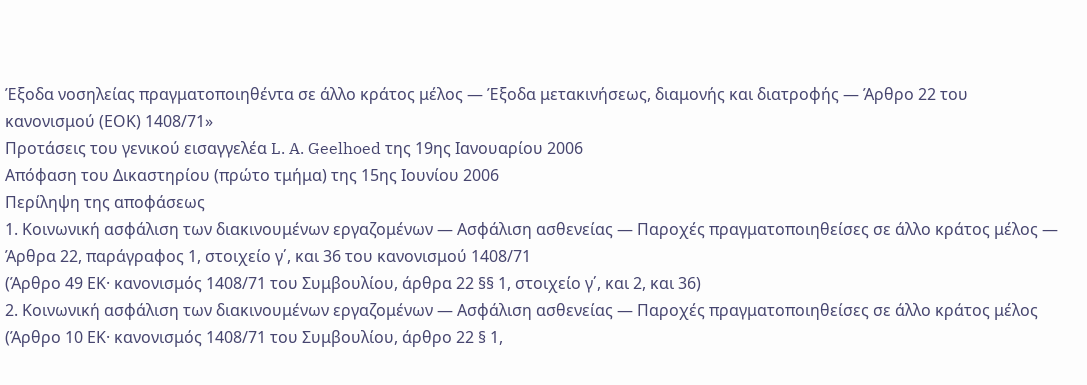Έξοδα νοσηλείας πραγματοποιηθέντα σε άλλο κράτος μέλος — Έξοδα μετακινήσεως, διαμονής και διατροφής — Άρθρο 22 του κανονισμού (ΕΟΚ) 1408/71»
Προτάσεις του γενικού εισαγγελέα L. A. Geelhoed της 19ης Ιανουαρίου 2006
Απόφαση του Δικαστηρίου (πρώτο τμήμα) της 15ης Ιουνίου 2006
Περίληψη της αποφάσεως
1. Κοινωνική ασφάλιση των διακινουμένων εργαζομένων — Ασφάλιση ασθενείας — Παροχές πραγματοποιηθείσες σε άλλο κράτος μέλος — Άρθρα 22, παράγραφος 1, στοιχείο γ΄, και 36 του κανονισμού 1408/71
(Άρθρο 49 ΕΚ· κανονισμός 1408/71 του Συμβουλίου, άρθρα 22 §§ 1, στοιχείο γ΄, και 2, και 36)
2. Κοινωνική ασφάλιση των διακινουμένων εργαζομένων — Ασφάλιση ασθενείας — Παροχές πραγματοποιηθείσες σε άλλο κράτος μέλος
(Άρθρο 10 EΚ· κανονισμός 1408/71 του Συμβουλίου, άρθρο 22 § 1,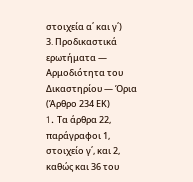στοιχεία α΄ και γ΄)
3. Προδικαστικά ερωτήματα — Αρμοδιότητα του Δικαστηρίου — Όρια
(Άρθρο 234 EΚ)
1. Tα άρθρα 22, παράγραφοι 1, στοιχείο γ΄, και 2, καθώς και 36 του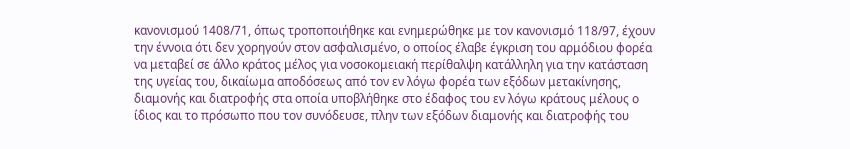κανονισμού 1408/71, όπως τροποποιήθηκε και ενημερώθηκε με τον κανονισμό 118/97, έχουν την έννοια ότι δεν χορηγούν στον ασφαλισμένο, ο οποίος έλαβε έγκριση του αρμόδιου φορέα να μεταβεί σε άλλο κράτος μέλος για νοσοκομειακή περίθαλψη κατάλληλη για την κατάσταση της υγείας του, δικαίωμα αποδόσεως από τον εν λόγω φορέα των εξόδων μετακίνησης, διαμονής και διατροφής στα οποία υποβλήθηκε στο έδαφος του εν λόγω κράτους μέλους ο ίδιος και το πρόσωπο που τον συνόδευσε, πλην των εξόδων διαμονής και διατροφής του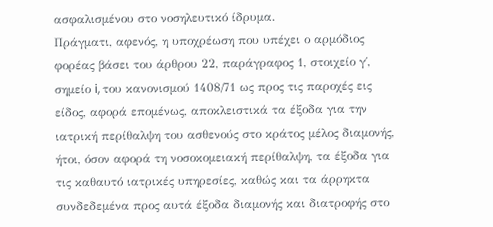ασφαλισμένου στο νοσηλευτικό ίδρυμα.
Πράγματι, αφενός, η υποχρέωση που υπέχει ο αρμόδιος φορέας βάσει του άρθρου 22, παράγραφος 1, στοιχείο γ΄, σημείο i, του κανονισμού 1408/71 ως προς τις παροχές εις είδος, αφορά επομένως, αποκλειστικά τα έξοδα για την ιατρική περίθαλψη του ασθενούς στο κράτος μέλος διαμονής, ήτοι, όσον αφορά τη νοσοκομειακή περίθαλψη, τα έξοδα για τις καθαυτό ιατρικές υπηρεσίες, καθώς και τα άρρηκτα συνδεδεμένα προς αυτά έξοδα διαμονής και διατροφής στο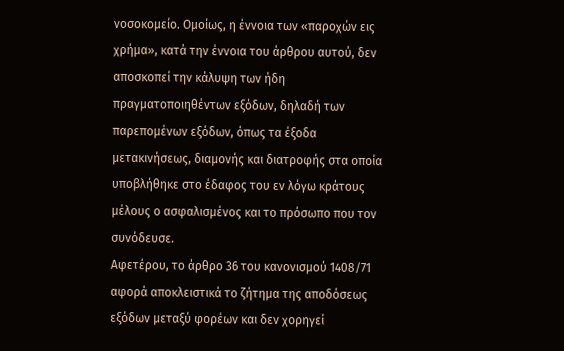νοσοκομείο. Ομοίως, η έννοια των «παροχών εις χρήμα», κατά την έννοια του άρθρου αυτού, δεν αποσκοπεί την κάλυψη των ήδη πραγματοποιηθέντων εξόδων, δηλαδή των παρεπομένων εξόδων, όπως τα έξοδα μετακινήσεως, διαμονής και διατροφής στα οποία υποβλήθηκε στο έδαφος του εν λόγω κράτους μέλους ο ασφαλισμένος και το πρόσωπο που τον συνόδευσε.
Αφετέρου, το άρθρο 36 του κανονισμού 1408/71 αφορά αποκλειστικά το ζήτημα της αποδόσεως εξόδων μεταξύ φορέων και δεν χορηγεί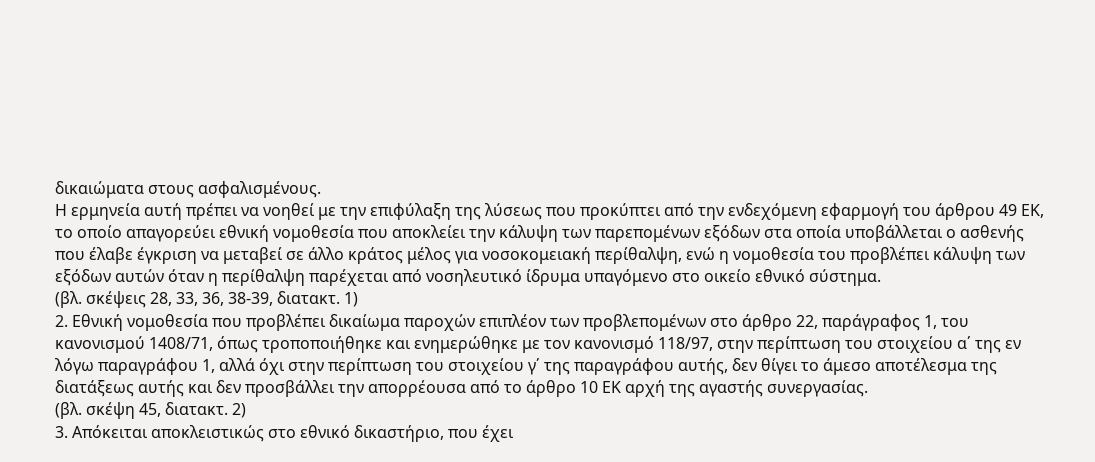δικαιώματα στους ασφαλισμένους.
Η ερμηνεία αυτή πρέπει να νοηθεί με την επιφύλαξη της λύσεως που προκύπτει από την ενδεχόμενη εφαρμογή του άρθρου 49 ΕΚ, το οποίο απαγορεύει εθνική νομοθεσία που αποκλείει την κάλυψη των παρεπομένων εξόδων στα οποία υποβάλλεται ο ασθενής που έλαβε έγκριση να μεταβεί σε άλλο κράτος μέλος για νοσοκομειακή περίθαλψη, ενώ η νομοθεσία του προβλέπει κάλυψη των εξόδων αυτών όταν η περίθαλψη παρέχεται από νοσηλευτικό ίδρυμα υπαγόμενο στο οικείο εθνικό σύστημα.
(βλ. σκέψεις 28, 33, 36, 38-39, διατακτ. 1)
2. Εθνική νομοθεσία που προβλέπει δικαίωμα παροχών επιπλέον των προβλεπομένων στο άρθρο 22, παράγραφος 1, του κανονισμού 1408/71, όπως τροποποιήθηκε και ενημερώθηκε με τον κανονισμό 118/97, στην περίπτωση του στοιχείου α΄ της εν λόγω παραγράφου 1, αλλά όχι στην περίπτωση του στοιχείου γ΄ της παραγράφου αυτής, δεν θίγει το άμεσο αποτέλεσμα της διατάξεως αυτής και δεν προσβάλλει την απορρέουσα από το άρθρο 10 ΕΚ αρχή της αγαστής συνεργασίας.
(βλ. σκέψη 45, διατακτ. 2)
3. Απόκειται αποκλειστικώς στο εθνικό δικαστήριο, που έχει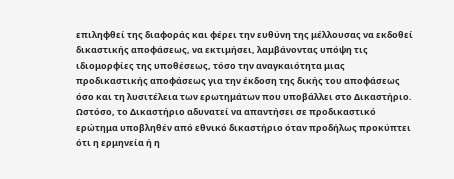επιληφθεί της διαφοράς και φέρει την ευθύνη της μέλλουσας να εκδοθεί δικαστικής αποφάσεως, να εκτιμήσει, λαμβάνοντας υπόψη τις ιδιομορφίες της υποθέσεως, τόσο την αναγκαιότητα μιας προδικαστικής αποφάσεως για την έκδοση της δικής του αποφάσεως όσο και τη λυσιτέλεια των ερωτημάτων που υποβάλλει στο Δικαστήριο.
Ωστόσο, το Δικαστήριο αδυνατεί να απαντήσει σε προδικαστικό ερώτημα υποβληθέν από εθνικό δικαστήριο όταν προδήλως προκύπτει ότι η ερμηνεία ή η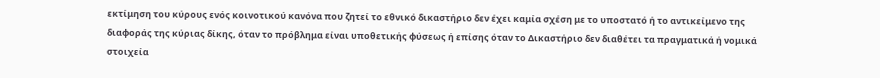εκτίμηση του κύρους ενός κοινοτικού κανόνα που ζητεί το εθνικό δικαστήριο δεν έχει καμία σχέση με το υποστατό ή το αντικείμενο της διαφοράς της κύριας δίκης, όταν το πρόβλημα είναι υποθετικής φύσεως ή επίσης όταν το Δικαστήριο δεν διαθέτει τα πραγματικά ή νομικά στοιχεία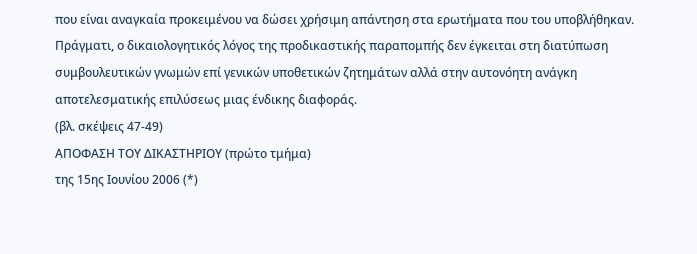που είναι αναγκαία προκειμένου να δώσει χρήσιμη απάντηση στα ερωτήματα που του υποβλήθηκαν. Πράγματι, ο δικαιολογητικός λόγος της προδικαστικής παραπομπής δεν έγκειται στη διατύπωση συμβουλευτικών γνωμών επί γενικών υποθετικών ζητημάτων αλλά στην αυτονόητη ανάγκη αποτελεσματικής επιλύσεως μιας ένδικης διαφοράς.
(βλ. σκέψεις 47-49)
ΑΠΟΦΑΣΗ ΤΟΥ ΔΙΚΑΣΤΗΡΙΟΥ (πρώτο τμήμα)
της 15ης Ιουνίου 2006 (*)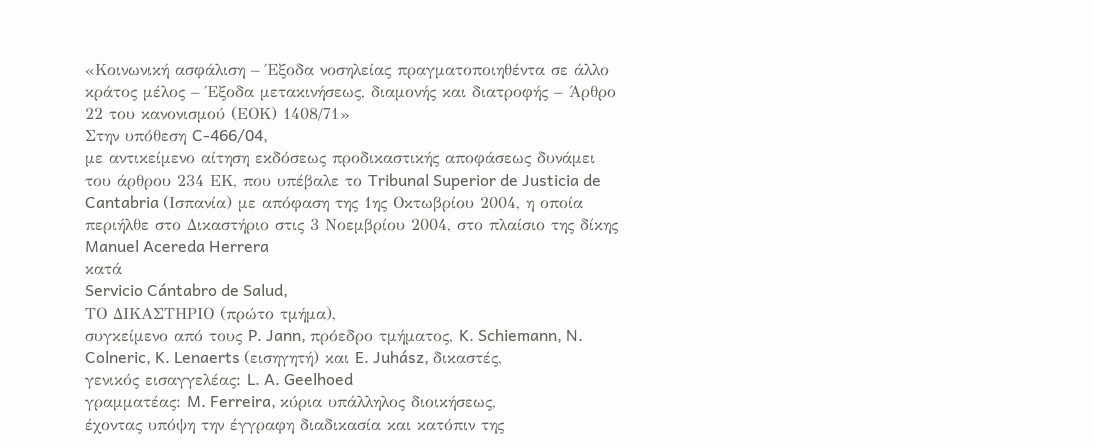«Κοινωνική ασφάλιση – Έξοδα νοσηλείας πραγματοποιηθέντα σε άλλο κράτος μέλος – Έξοδα μετακινήσεως, διαμονής και διατροφής – Άρθρο 22 του κανονισμού (ΕΟΚ) 1408/71»
Στην υπόθεση C-466/04,
με αντικείμενο αίτηση εκδόσεως προδικαστικής αποφάσεως δυνάμει του άρθρου 234 ΕΚ, που υπέβαλε το Tribunal Superior de Justicia de Cantabria (Ισπανία) με απόφαση της 1ης Οκτωβρίου 2004, η οποία περιήλθε στο Δικαστήριο στις 3 Νοεμβρίου 2004, στο πλαίσιο της δίκης
Manuel Acereda Herrera
κατά
Servicio Cántabro de Salud,
ΤΟ ΔΙΚΑΣΤΗΡΙΟ (πρώτο τμήμα),
συγκείμενο από τους P. Jann, πρόεδρο τμήματος, K. Schiemann, N. Colneric, K. Lenaerts (εισηγητή) και E. Juhász, δικαστές,
γενικός εισαγγελέας: L. A. Geelhoed
γραμματέας: M. Ferreira, κύρια υπάλληλος διοικήσεως,
έχοντας υπόψη την έγγραφη διαδικασία και κατόπιν της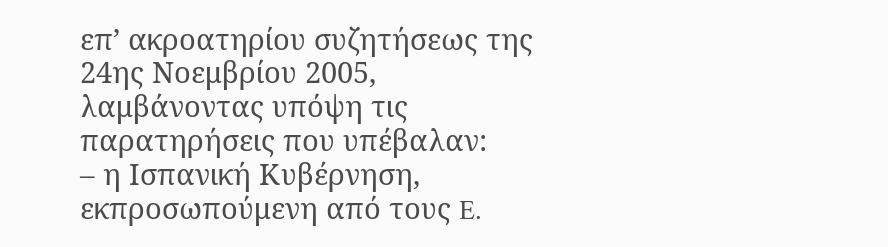επ’ ακροατηρίου συζητήσεως της 24ης Νοεμβρίου 2005,
λαμβάνοντας υπόψη τις παρατηρήσεις που υπέβαλαν:
– η Ισπανική Κυβέρνηση, εκπροσωπούμενη από τους E.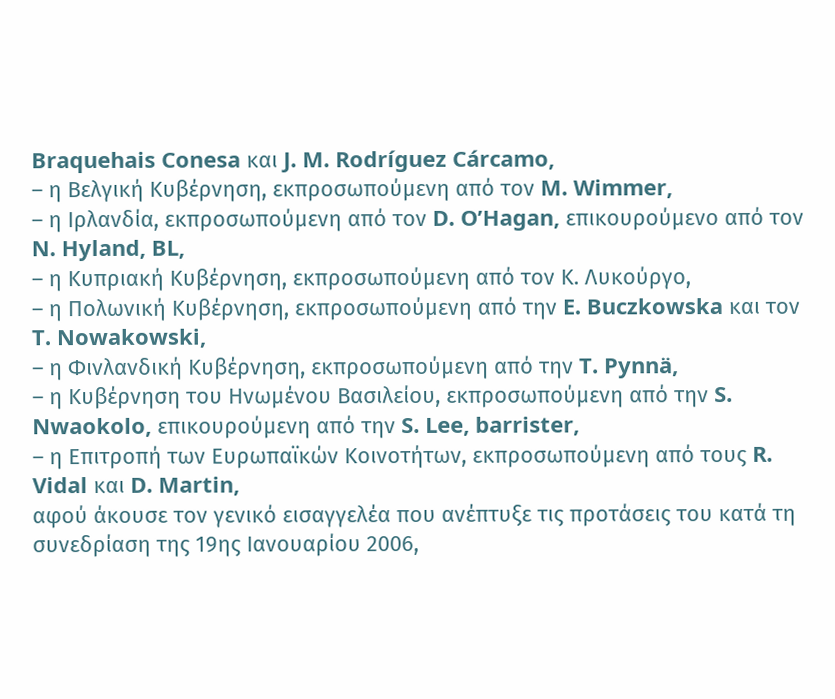Braquehais Conesa και J. M. Rodríguez Cárcamo,
– η Βελγική Κυβέρνηση, εκπροσωπούμενη από τον M. Wimmer,
– η Ιρλανδία, εκπροσωπούμενη από τον D. O’Hagan, επικουρούμενο από τον N. Hyland, BL,
– η Κυπριακή Κυβέρνηση, εκπροσωπούμενη από τον Κ. Λυκούργο,
– η Πολωνική Κυβέρνηση, εκπροσωπούμενη από την E. Buczkowska και τον T. Nowakowski,
– η Φινλανδική Κυβέρνηση, εκπροσωπούμενη από την T. Pynnä,
– η Κυβέρνηση του Ηνωμένου Βασιλείου, εκπροσωπούμενη από την S. Nwaokolo, επικουρούμενη από την S. Lee, barrister,
– η Επιτροπή των Ευρωπαϊκών Κοινοτήτων, εκπροσωπούμενη από τους R. Vidal και D. Martin,
αφού άκουσε τον γενικό εισαγγελέα που ανέπτυξε τις προτάσεις του κατά τη συνεδρίαση της 19ης Ιανουαρίου 2006,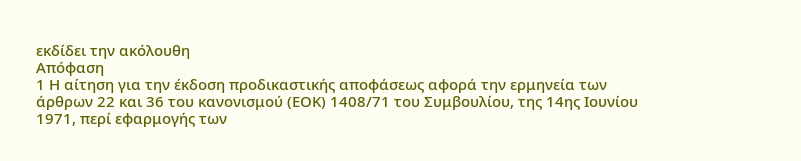εκδίδει την ακόλουθη
Απόφαση
1 Η αίτηση για την έκδοση προδικαστικής αποφάσεως αφορά την ερμηνεία των άρθρων 22 και 36 του κανονισμού (ΕΟΚ) 1408/71 του Συμβουλίου, της 14ης Ιουνίου 1971, περί εφαρμογής των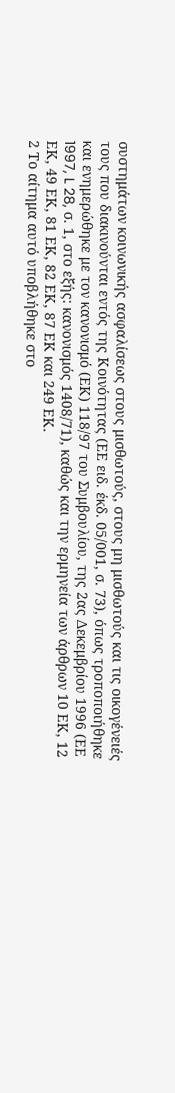συστημάτων κοινωνικής ασφαλίσεως στους μισθωτούς, στους μη μισθωτούς και τις οικογένειές τους που διακινούνται εντός της Κοινότητας (ΕΕ ειδ. έκδ. 05/001, σ. 73), όπως τροποποιήθηκε και ενημερώθηκε με τον κανονισμό (ΕΚ) 118/97 του Συμβουλίου, της 2ας Δεκεμβρίου 1996 (ΕΕ 1997, L 28, σ. 1, στο εξής: κανονισμός 1408/71), καθώς και την ερμηνεία των άρθρων 10 ΕΚ, 12 ΕΚ, 49 ΕΚ, 81 ΕΚ, 82 ΕΚ, 87 ΕΚ και 249 ΕΚ.
2 Το αίτημα αυτό υποβλήθηκε στο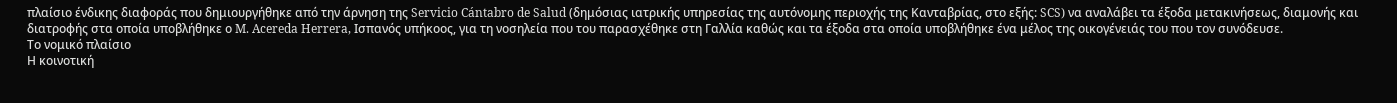πλαίσιο ένδικης διαφοράς που δημιουργήθηκε από την άρνηση της Servicio Cántabro de Salud (δημόσιας ιατρικής υπηρεσίας της αυτόνομης περιοχής της Κανταβρίας, στο εξής: SCS) να αναλάβει τα έξοδα μετακινήσεως, διαμονής και διατροφής στα οποία υποβλήθηκε ο M. Acereda Herrera, Ισπανός υπήκοος, για τη νοσηλεία που του παρασχέθηκε στη Γαλλία καθώς και τα έξοδα στα οποία υποβλήθηκε ένα μέλος της οικογένειάς του που τον συνόδευσε.
Το νομικό πλαίσιο
Η κοινοτική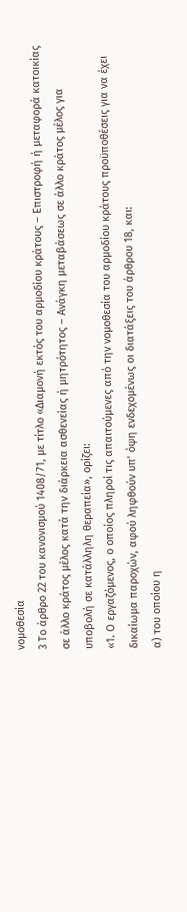νομοθεσία
3 Το άρθρο 22 του κανονισμού 1408/71, με τίτλο «Διαμονή εκτός του αρμοδίου κράτους – Επιστροφή ή μεταφορά κατοικίας σε άλλο κράτος μέλος κατά την διάρκεια ασθενείας ή μητρότητος – Ανάγκη μεταβάσεως σε άλλο κράτος μέλος για υποβολή σε κατάλληλη θεραπεία», ορίζει:
«1. Ο εργαζόμενος, ο οποίος πληροί τις απαιτούμενες από την νομοθεσία του αρμοδίου κράτους προϋποθέσεις για να έχει δικαίωμα παροχών, αφού ληφθούν υπ’ όψη ενδεχομένως οι διατάξεις του άρθρου 18, και:
α) του οποίου η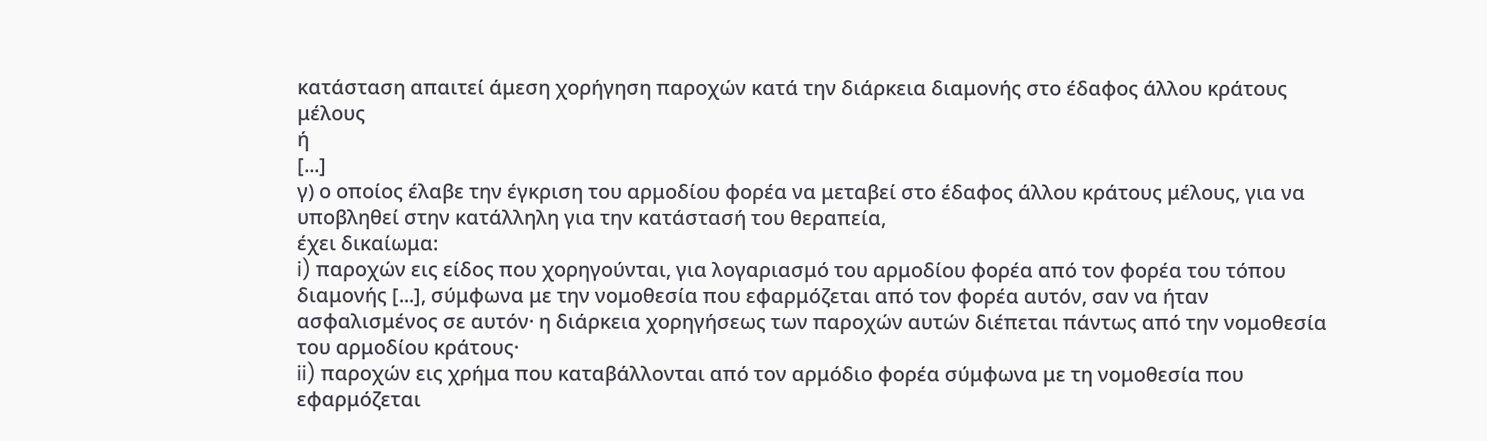κατάσταση απαιτεί άμεση χορήγηση παροχών κατά την διάρκεια διαμονής στο έδαφος άλλου κράτους μέλους
ή
[...]
γ) ο οποίος έλαβε την έγκριση του αρμοδίου φορέα να μεταβεί στο έδαφος άλλου κράτους μέλους, για να υποβληθεί στην κατάλληλη για την κατάστασή του θεραπεία,
έχει δικαίωμα:
i) παροχών εις είδος που χορηγούνται, για λογαριασμό του αρμοδίου φορέα από τον φορέα του τόπου διαμονής [...], σύμφωνα με την νομοθεσία που εφαρμόζεται από τον φορέα αυτόν, σαν να ήταν ασφαλισμένος σε αυτόν· η διάρκεια χορηγήσεως των παροχών αυτών διέπεται πάντως από την νομοθεσία του αρμοδίου κράτους·
ii) παροχών εις χρήμα που καταβάλλονται από τον αρμόδιο φορέα σύμφωνα με τη νομοθεσία που εφαρμόζεται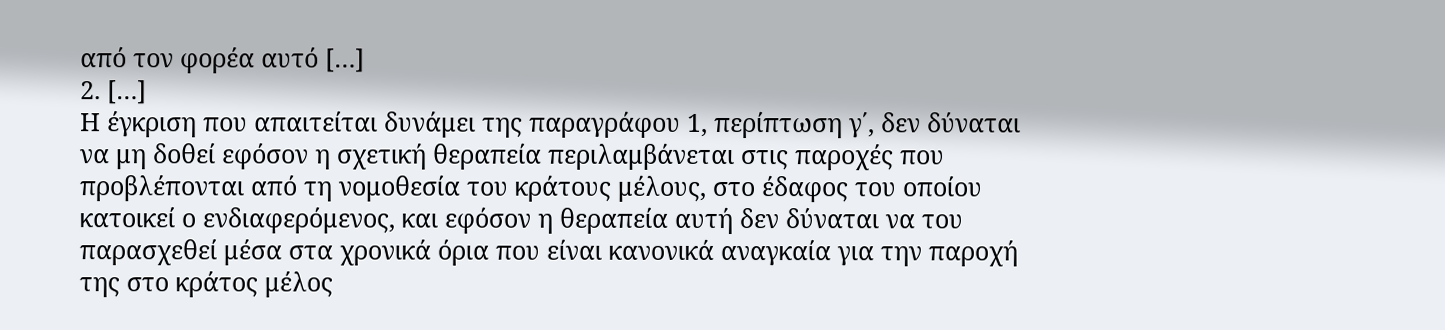από τον φορέα αυτό […]
2. […]
Η έγκριση που απαιτείται δυνάμει της παραγράφου 1, περίπτωση γ΄, δεν δύναται να μη δοθεί εφόσον η σχετική θεραπεία περιλαμβάνεται στις παροχές που προβλέπονται από τη νομοθεσία του κράτους μέλους, στο έδαφος του οποίου κατοικεί ο ενδιαφερόμενος, και εφόσον η θεραπεία αυτή δεν δύναται να του παρασχεθεί μέσα στα χρονικά όρια που είναι κανονικά αναγκαία για την παροχή της στο κράτος μέλος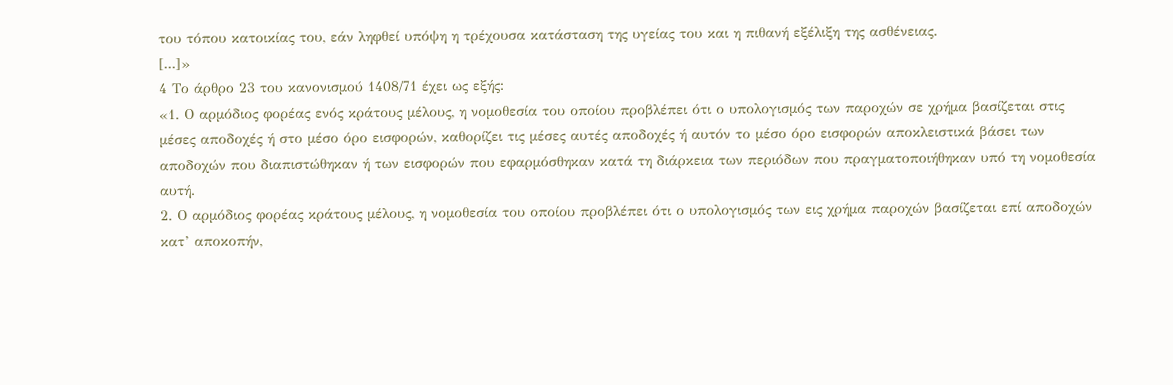του τόπου κατοικίας του, εάν ληφθεί υπόψη η τρέχουσα κατάσταση της υγείας του και η πιθανή εξέλιξη της ασθένειας.
[...]»
4 Το άρθρο 23 του κανονισμού 1408/71 έχει ως εξής:
«1. Ο αρμόδιος φορέας ενός κράτους μέλους, η νομοθεσία του οποίου προβλέπει ότι ο υπολογισμός των παροχών σε χρήμα βασίζεται στις μέσες αποδοχές ή στο μέσο όρο εισφορών, καθορίζει τις μέσες αυτές αποδοχές ή αυτόν το μέσο όρο εισφορών αποκλειστικά βάσει των αποδοχών που διαπιστώθηκαν ή των εισφορών που εφαρμόσθηκαν κατά τη διάρκεια των περιόδων που πραγματοποιήθηκαν υπό τη νομοθεσία αυτή.
2. Ο αρμόδιος φορέας κράτους μέλους, η νομοθεσία του οποίου προβλέπει ότι ο υπολογισμός των εις χρήμα παροχών βασίζεται επί αποδοχών κατ’ αποκοπήν,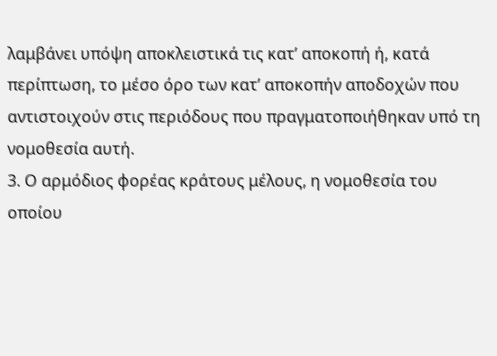λαμβάνει υπόψη αποκλειστικά τις κατ’ αποκοπή ή, κατά περίπτωση, το μέσο όρο των κατ’ αποκοπήν αποδοχών που αντιστοιχούν στις περιόδους που πραγματοποιήθηκαν υπό τη νομοθεσία αυτή.
3. Ο αρμόδιος φορέας κράτους μέλους, η νομοθεσία του οποίου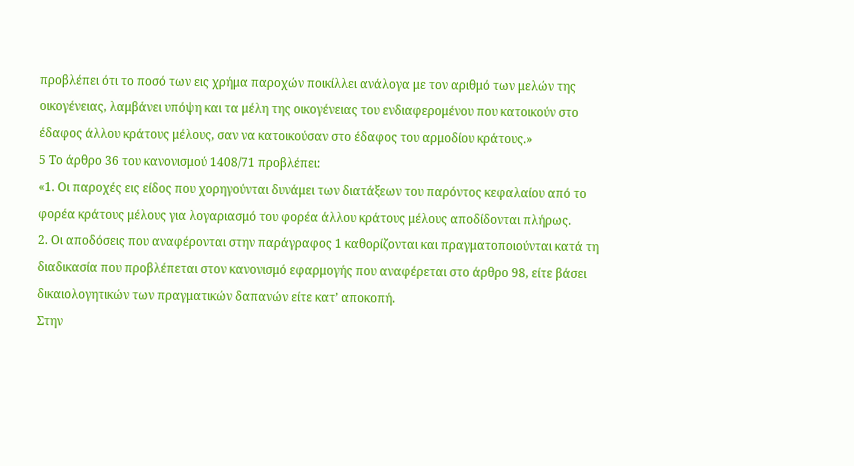προβλέπει ότι το ποσό των εις χρήμα παροχών ποικίλλει ανάλογα με τον αριθμό των μελών της οικογένειας, λαμβάνει υπόψη και τα μέλη της οικογένειας του ενδιαφερομένου που κατοικούν στο έδαφος άλλου κράτους μέλους, σαν να κατοικούσαν στο έδαφος του αρμοδίου κράτους.»
5 Το άρθρο 36 του κανονισμού 1408/71 προβλέπει:
«1. Οι παροχές εις είδος που χορηγούνται δυνάμει των διατάξεων του παρόντος κεφαλαίου από το φορέα κράτους μέλους για λογαριασμό του φορέα άλλου κράτους μέλους αποδίδονται πλήρως.
2. Οι αποδόσεις που αναφέρονται στην παράγραφος 1 καθορίζονται και πραγματοποιούνται κατά τη διαδικασία που προβλέπεται στον κανονισμό εφαρμογής που αναφέρεται στο άρθρο 98, είτε βάσει δικαιολογητικών των πραγματικών δαπανών είτε κατ’ αποκοπή.
Στην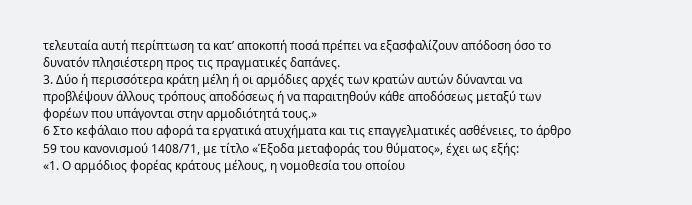τελευταία αυτή περίπτωση τα κατ’ αποκοπή ποσά πρέπει να εξασφαλίζουν απόδοση όσο το δυνατόν πλησιέστερη προς τις πραγματικές δαπάνες.
3. Δύο ή περισσότερα κράτη μέλη ή οι αρμόδιες αρχές των κρατών αυτών δύνανται να προβλέψουν άλλους τρόπους αποδόσεως ή να παραιτηθούν κάθε αποδόσεως μεταξύ των φορέων που υπάγονται στην αρμοδιότητά τους.»
6 Στο κεφάλαιο που αφορά τα εργατικά ατυχήματα και τις επαγγελματικές ασθένειες, το άρθρο 59 του κανονισμού 1408/71, με τίτλο «Έξοδα μεταφοράς του θύματος», έχει ως εξής:
«1. Ο αρμόδιος φορέας κράτους μέλους, η νομοθεσία του οποίου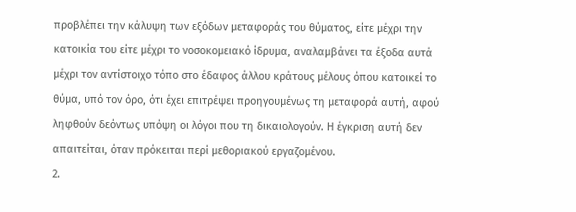προβλέπει την κάλυψη των εξόδων μεταφοράς του θύματος, είτε μέχρι την κατοικία του είτε μέχρι το νοσοκομειακό ίδρυμα, αναλαμβάνει τα έξοδα αυτά μέχρι τον αντίστοιχο τόπο στο έδαφος άλλου κράτους μέλους όπου κατοικεί το θύμα, υπό τον όρο, ότι έχει επιτρέψει προηγουμένως τη μεταφορά αυτή, αφού ληφθούν δεόντως υπόψη οι λόγοι που τη δικαιολογούν. Η έγκριση αυτή δεν απαιτείται, όταν πρόκειται περί μεθοριακού εργαζομένου.
2.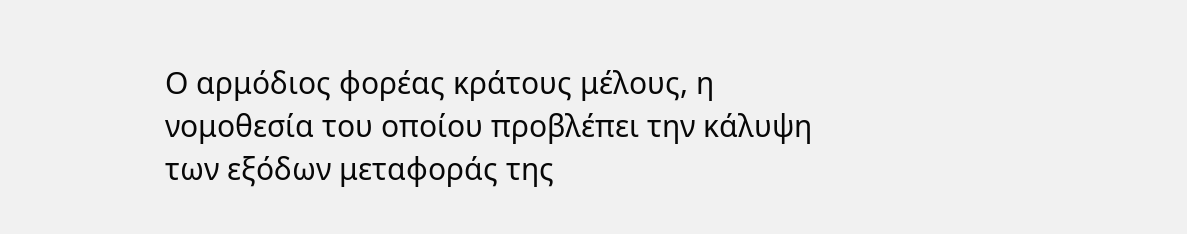Ο αρμόδιος φορέας κράτους μέλους, η νομοθεσία του οποίου προβλέπει την κάλυψη των εξόδων μεταφοράς της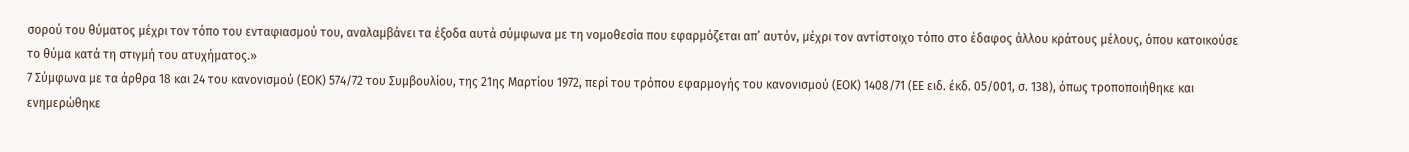σορού του θύματος μέχρι τον τόπο του ενταφιασμού του, αναλαμβάνει τα έξοδα αυτά σύμφωνα με τη νομοθεσία που εφαρμόζεται απ’ αυτόν, μέχρι τον αντίστοιχο τόπο στο έδαφος άλλου κράτους μέλους, όπου κατοικούσε το θύμα κατά τη στιγμή του ατυχήματος.»
7 Σύμφωνα με τα άρθρα 18 και 24 του κανονισμού (ΕΟΚ) 574/72 του Συμβουλίου, της 21ης Μαρτίου 1972, περί του τρόπου εφαρμογής του κανονισμού (ΕΟΚ) 1408/71 (ΕΕ ειδ. έκδ. 05/001, σ. 138), όπως τροποποιήθηκε και ενημερώθηκε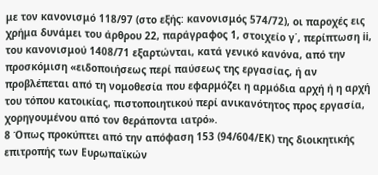με τον κανονισμό 118/97 (στο εξής: κανονισμός 574/72), οι παροχές εις χρήμα δυνάμει του άρθρου 22, παράγραφος 1, στοιχείο γ΄, περίπτωση ii, του κανονισμού 1408/71 εξαρτώνται, κατά γενικό κανόνα, από την προσκόμιση «ειδοποιήσεως περί παύσεως της εργασίας, ή αν προβλέπεται από τη νομοθεσία που εφαρμόζει η αρμόδια αρχή ή η αρχή του τόπου κατοικίας, πιστοποιητικού περί ανικανότητος προς εργασία, χορηγουμένου από τον θεράποντα ιατρό».
8 Όπως προκύπτει από την απόφαση 153 (94/604/ΕΚ) της διοικητικής επιτροπής των Ευρωπαϊκών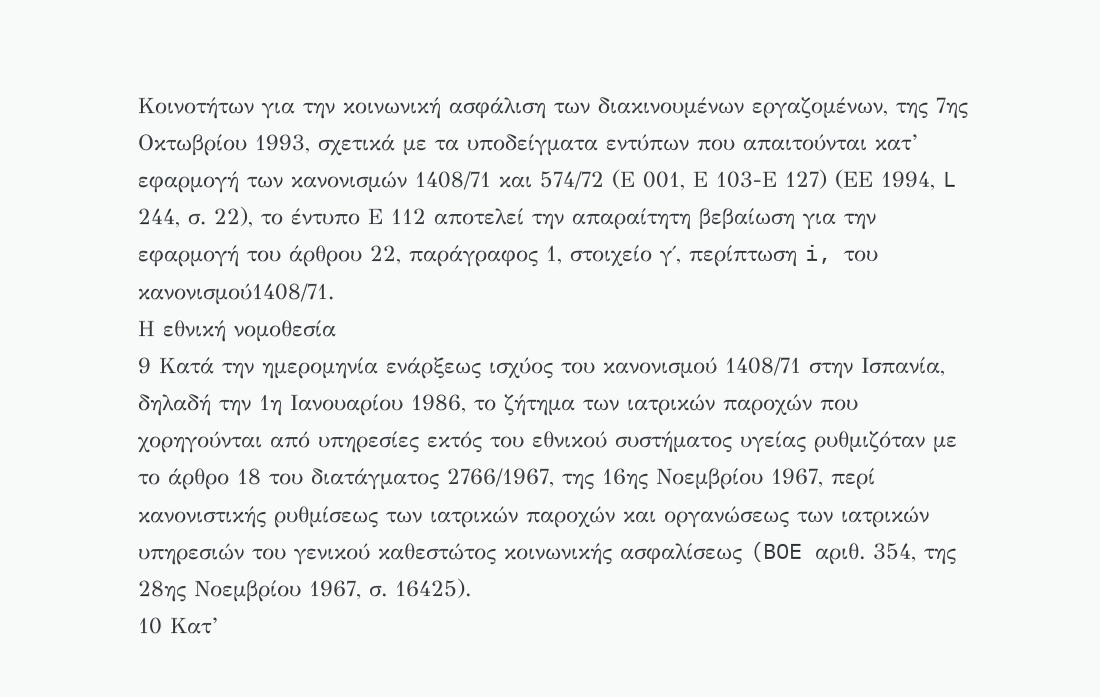Κοινοτήτων για την κοινωνική ασφάλιση των διακινουμένων εργαζομένων, της 7ης Οκτωβρίου 1993, σχετικά με τα υποδείγματα εντύπων που απαιτούνται κατ’ εφαρμογή των κανονισμών 1408/71 και 574/72 (Ε 001, Ε 103-Ε 127) (ΕΕ 1994, L 244, σ. 22), το έντυπο Ε 112 αποτελεί την απαραίτητη βεβαίωση για την εφαρμογή του άρθρου 22, παράγραφος 1, στοιχείο γ΄, περίπτωση i, του κανονισμού1408/71.
Η εθνική νομοθεσία
9 Κατά την ημερομηνία ενάρξεως ισχύος του κανονισμού 1408/71 στην Ισπανία, δηλαδή την 1η Ιανουαρίου 1986, το ζήτημα των ιατρικών παροχών που χορηγούνται από υπηρεσίες εκτός του εθνικού συστήματος υγείας ρυθμιζόταν με το άρθρο 18 του διατάγματος 2766/1967, της 16ης Νοεμβρίου 1967, περί κανονιστικής ρυθμίσεως των ιατρικών παροχών και οργανώσεως των ιατρικών υπηρεσιών του γενικού καθεστώτος κοινωνικής ασφαλίσεως (BOE αριθ. 354, της 28ης Νοεμβρίου 1967, σ. 16425).
10 Κατ’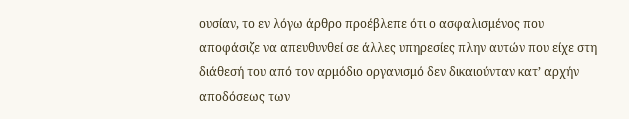ουσίαν, το εν λόγω άρθρο προέβλεπε ότι ο ασφαλισμένος που αποφάσιζε να απευθυνθεί σε άλλες υπηρεσίες πλην αυτών που είχε στη διάθεσή του από τον αρμόδιο οργανισμό δεν δικαιούνταν κατ’ αρχήν αποδόσεως των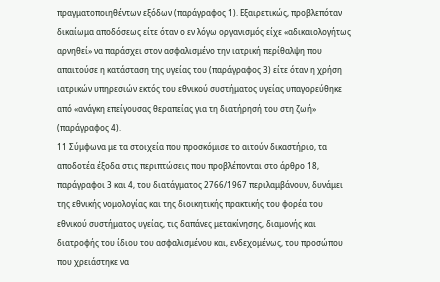πραγματοποιηθέντων εξόδων (παράγραφος 1). Εξαιρετικώς, προβλεπόταν δικαίωμα αποδόσεως είτε όταν ο εν λόγω οργανισμός είχε «αδικαιολογήτως αρνηθεί» να παράσχει στον ασφαλισμένο την ιατρική περίθαλψη που απαιτούσε η κατάσταση της υγείας του (παράγραφος 3) είτε όταν η χρήση ιατρικών υπηρεσιών εκτός του εθνικού συστήματος υγείας υπαγορεύθηκε από «ανάγκη επείγουσας θεραπείας για τη διατήρησή του στη ζωή» (παράγραφος 4).
11 Σύμφωνα με τα στοιχεία που προσκόμισε το αιτούν δικαστήριο, τα αποδοτέα έξοδα στις περιπτώσεις που προβλέπονται στο άρθρο 18, παράγραφοι 3 και 4, του διατάγματος 2766/1967 περιλαμβάνουν, δυνάμει της εθνικής νομολογίας και της διοικητικής πρακτικής του φορέα του εθνικού συστήματος υγείας, τις δαπάνες μετακίνησης, διαμονής και διατροφής του ίδιου του ασφαλισμένου και, ενδεχομένως, του προσώπου που χρειάστηκε να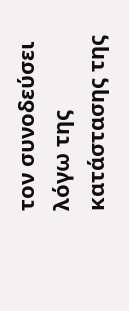τον συνοδεύσει λόγω της κατάστασης της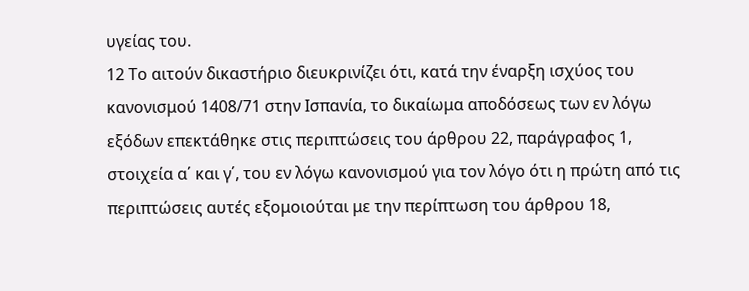υγείας του.
12 Το αιτούν δικαστήριο διευκρινίζει ότι, κατά την έναρξη ισχύος του κανονισμού 1408/71 στην Ισπανία, το δικαίωμα αποδόσεως των εν λόγω εξόδων επεκτάθηκε στις περιπτώσεις του άρθρου 22, παράγραφος 1, στοιχεία α΄ και γ΄, του εν λόγω κανονισμού για τον λόγο ότι η πρώτη από τις περιπτώσεις αυτές εξομοιούται με την περίπτωση του άρθρου 18,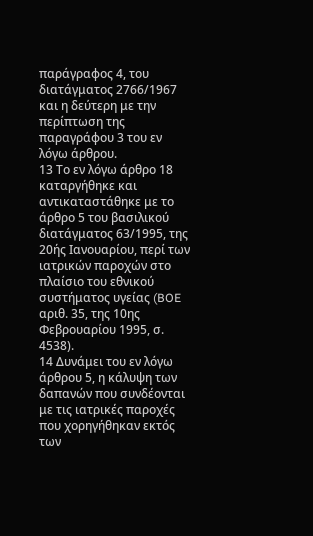παράγραφος 4, του διατάγματος 2766/1967 και η δεύτερη με την περίπτωση της παραγράφου 3 του εν λόγω άρθρου.
13 Το εν λόγω άρθρο 18 καταργήθηκε και αντικαταστάθηκε με το άρθρο 5 του βασιλικού διατάγματος 63/1995, της 20ής Ιανουαρίου, περί των ιατρικών παροχών στο πλαίσιο του εθνικού συστήματος υγείας (BOE αριθ. 35, της 10ης Φεβρουαρίου 1995, σ. 4538).
14 Δυνάμει του εν λόγω άρθρου 5, η κάλυψη των δαπανών που συνδέονται με τις ιατρικές παροχές που χορηγήθηκαν εκτός των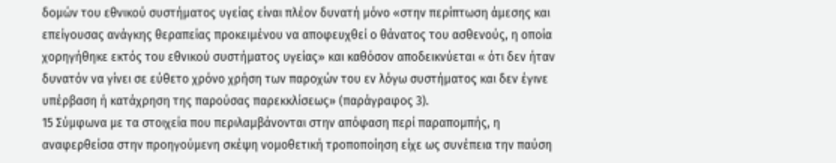δομών του εθνικού συστήματος υγείας είναι πλέον δυνατή μόνο «στην περίπτωση άμεσης και επείγουσας ανάγκης θεραπείας προκειμένου να αποφευχθεί ο θάνατος του ασθενούς, η οποία χορηγήθηκε εκτός του εθνικού συστήματος υγείας» και καθόσον αποδεικνύεται « ότι δεν ήταν δυνατόν να γίνει σε εύθετο χρόνο χρήση των παροχών του εν λόγω συστήματος και δεν έγινε υπέρβαση ή κατάχρηση της παρούσας παρεκκλίσεως» (παράγραφος 3).
15 Σύμφωνα με τα στοιχεία που περιλαμβάνονται στην απόφαση περί παραπομπής, η αναφερθείσα στην προηγούμενη σκέψη νομοθετική τροποποίηση είχε ως συνέπεια την παύση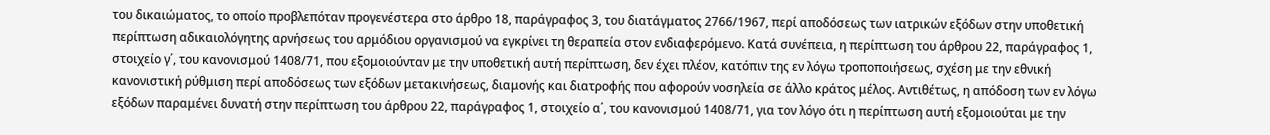του δικαιώματος, το οποίο προβλεπόταν προγενέστερα στο άρθρο 18, παράγραφος 3, του διατάγματος 2766/1967, περί αποδόσεως των ιατρικών εξόδων στην υποθετική περίπτωση αδικαιολόγητης αρνήσεως του αρμόδιου οργανισμού να εγκρίνει τη θεραπεία στον ενδιαφερόμενο. Κατά συνέπεια, η περίπτωση του άρθρου 22, παράγραφος 1, στοιχείο γ΄, του κανονισμού 1408/71, που εξομοιούνταν με την υποθετική αυτή περίπτωση, δεν έχει πλέον, κατόπιν της εν λόγω τροποποιήσεως, σχέση με την εθνική κανονιστική ρύθμιση περί αποδόσεως των εξόδων μετακινήσεως, διαμονής και διατροφής που αφορούν νοσηλεία σε άλλο κράτος μέλος. Αντιθέτως, η απόδοση των εν λόγω εξόδων παραμένει δυνατή στην περίπτωση του άρθρου 22, παράγραφος 1, στοιχείο α΄, του κανονισμού 1408/71, για τον λόγο ότι η περίπτωση αυτή εξομοιούται με την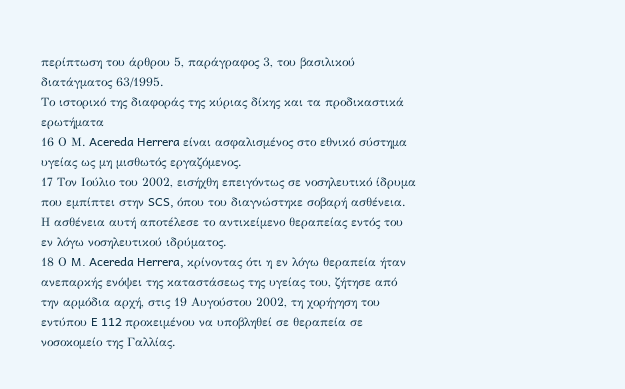περίπτωση του άρθρου 5, παράγραφος 3, του βασιλικού διατάγματος 63/1995.
Το ιστορικό της διαφοράς της κύριας δίκης και τα προδικαστικά ερωτήματα
16 Ο Μ. Acereda Herrera είναι ασφαλισμένος στο εθνικό σύστημα υγείας ως μη μισθωτός εργαζόμενος.
17 Τον Ιούλιο του 2002, εισήχθη επειγόντως σε νοσηλευτικό ίδρυμα που εμπίπτει στην SCS, όπου του διαγνώστηκε σοβαρή ασθένεια. Η ασθένεια αυτή αποτέλεσε το αντικείμενο θεραπείας εντός του εν λόγω νοσηλευτικού ιδρύματος.
18 Ο M. Acereda Herrera, κρίνοντας ότι η εν λόγω θεραπεία ήταν ανεπαρκής ενόψει της καταστάσεως της υγείας του, ζήτησε από την αρμόδια αρχή, στις 19 Αυγούστου 2002, τη χορήγηση του εντύπου E 112 προκειμένου να υποβληθεί σε θεραπεία σε νοσοκομείο της Γαλλίας.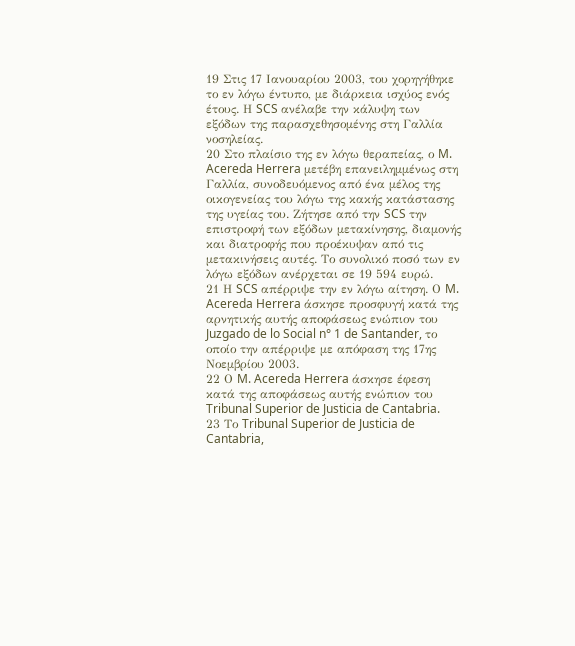19 Στις 17 Ιανουαρίου 2003, του χορηγήθηκε το εν λόγω έντυπο, με διάρκεια ισχύος ενός έτους. Η SCS ανέλαβε την κάλυψη των εξόδων της παρασχεθησομένης στη Γαλλία νοσηλείας.
20 Στο πλαίσιο της εν λόγω θεραπείας, ο M. Acereda Herrera μετέβη επανειλημμένως στη Γαλλία, συνοδευόμενος από ένα μέλος της οικογενείας του λόγω της κακής κατάστασης της υγείας του. Ζήτησε από την SCS την επιστροφή των εξόδων μετακίνησης, διαμονής και διατροφής που προέκυψαν από τις μετακινήσεις αυτές. Το συνολικό ποσό των εν λόγω εξόδων ανέρχεται σε 19 594 ευρώ.
21 Η SCS απέρριψε την εν λόγω αίτηση. Ο M. Acereda Herrera άσκησε προσφυγή κατά της αρνητικής αυτής αποφάσεως ενώπιον του Juzgado de lo Social n° 1 de Santander, το οποίο την απέρριψε με απόφαση της 17ης Νοεμβρίου 2003.
22 Ο M. Acereda Herrera άσκησε έφεση κατά της αποφάσεως αυτής ενώπιον του Tribunal Superior de Justicia de Cantabria.
23 Το Tribunal Superior de Justicia de Cantabria,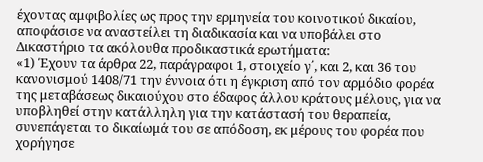έχοντας αμφιβολίες ως προς την ερμηνεία του κοινοτικού δικαίου, αποφάσισε να αναστείλει τη διαδικασία και να υποβάλει στο Δικαστήριο τα ακόλουθα προδικαστικά ερωτήματα:
«1) Έχουν τα άρθρα 22, παράγραφοι 1, στοιχείο γ΄, και 2, και 36 του κανονισμού 1408/71 την έννοια ότι η έγκριση από τον αρμόδιο φορέα της μεταβάσεως δικαιούχου στο έδαφος άλλου κράτους μέλους, για να υποβληθεί στην κατάλληλη για την κατάστασή του θεραπεία, συνεπάγεται το δικαίωμά του σε απόδοση, εκ μέρους του φορέα που χορήγησε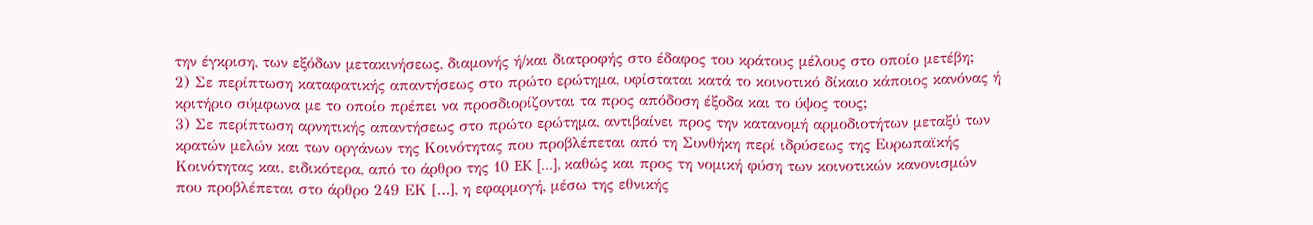την έγκριση, των εξόδων μετακινήσεως, διαμονής ή/και διατροφής στο έδαφος του κράτους μέλους στο οποίο μετέβη;
2) Σε περίπτωση καταφατικής απαντήσεως στο πρώτο ερώτημα, υφίσταται κατά το κοινοτικό δίκαιο κάποιος κανόνας ή κριτήριο σύμφωνα με το οποίο πρέπει να προσδιορίζονται τα προς απόδοση έξοδα και το ύψος τους;
3) Σε περίπτωση αρνητικής απαντήσεως στο πρώτο ερώτημα, αντιβαίνει προς την κατανομή αρμοδιοτήτων μεταξύ των κρατών μελών και των οργάνων της Κοινότητας που προβλέπεται από τη Συνθήκη περί ιδρύσεως της Ευρωπαϊκής Κοινότητας και, ειδικότερα, από το άρθρο της 10 EK […], καθώς και προς τη νομική φύση των κοινοτικών κανονισμών που προβλέπεται στο άρθρο 249 ΕΚ […], η εφαρμογή, μέσω της εθνικής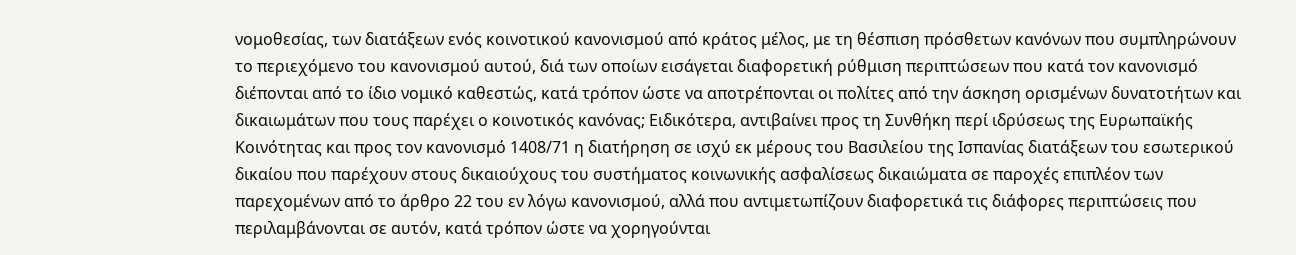νομοθεσίας, των διατάξεων ενός κοινοτικού κανονισμού από κράτος μέλος, με τη θέσπιση πρόσθετων κανόνων που συμπληρώνουν το περιεχόμενο του κανονισμού αυτού, διά των οποίων εισάγεται διαφορετική ρύθμιση περιπτώσεων που κατά τον κανονισμό διέπονται από το ίδιο νομικό καθεστώς, κατά τρόπον ώστε να αποτρέπονται οι πολίτες από την άσκηση ορισμένων δυνατοτήτων και δικαιωμάτων που τους παρέχει ο κοινοτικός κανόνας; Ειδικότερα, αντιβαίνει προς τη Συνθήκη περί ιδρύσεως της Ευρωπαϊκής Κοινότητας και προς τον κανονισμό 1408/71 η διατήρηση σε ισχύ εκ μέρους του Βασιλείου της Ισπανίας διατάξεων του εσωτερικού δικαίου που παρέχουν στους δικαιούχους του συστήματος κοινωνικής ασφαλίσεως δικαιώματα σε παροχές επιπλέον των παρεχομένων από το άρθρο 22 του εν λόγω κανονισμού, αλλά που αντιμετωπίζουν διαφορετικά τις διάφορες περιπτώσεις που περιλαμβάνονται σε αυτόν, κατά τρόπον ώστε να χορηγούνται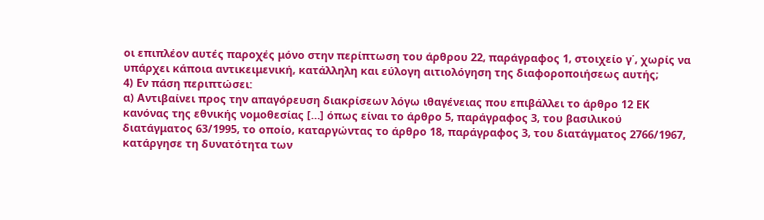οι επιπλέον αυτές παροχές μόνο στην περίπτωση του άρθρου 22, παράγραφος 1, στοιχείο γ΄, χωρίς να υπάρχει κάποια αντικειμενική, κατάλληλη και εύλογη αιτιολόγηση της διαφοροποιήσεως αυτής;
4) Εν πάση περιπτώσει:
α) Αντιβαίνει προς την απαγόρευση διακρίσεων λόγω ιθαγένειας που επιβάλλει το άρθρο 12 ΕΚ κανόνας της εθνικής νομοθεσίας […] όπως είναι το άρθρο 5, παράγραφος 3, του βασιλικού διατάγματος 63/1995, το οποίο, καταργώντας το άρθρο 18, παράγραφος 3, του διατάγματος 2766/1967, κατάργησε τη δυνατότητα των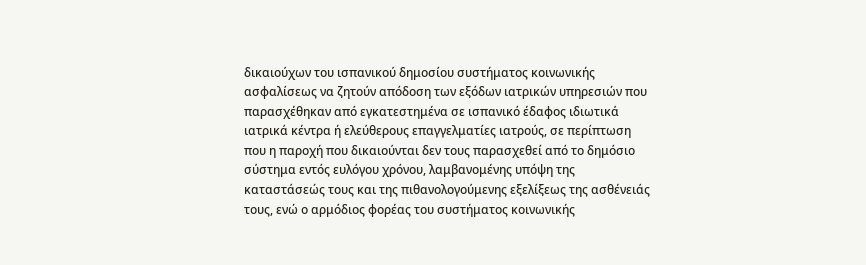δικαιούχων του ισπανικού δημοσίου συστήματος κοινωνικής ασφαλίσεως να ζητούν απόδοση των εξόδων ιατρικών υπηρεσιών που παρασχέθηκαν από εγκατεστημένα σε ισπανικό έδαφος ιδιωτικά ιατρικά κέντρα ή ελεύθερους επαγγελματίες ιατρούς, σε περίπτωση που η παροχή που δικαιούνται δεν τους παρασχεθεί από το δημόσιο σύστημα εντός ευλόγου χρόνου, λαμβανομένης υπόψη της καταστάσεώς τους και της πιθανολογούμενης εξελίξεως της ασθένειάς τους, ενώ ο αρμόδιος φορέας του συστήματος κοινωνικής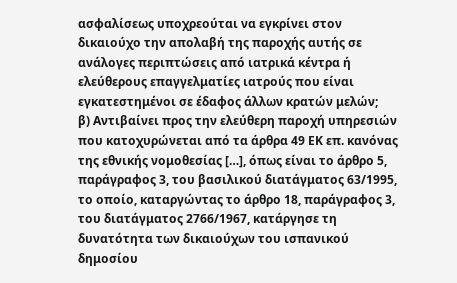ασφαλίσεως υποχρεούται να εγκρίνει στον δικαιούχο την απολαβή της παροχής αυτής σε ανάλογες περιπτώσεις από ιατρικά κέντρα ή ελεύθερους επαγγελματίες ιατρούς που είναι εγκατεστημένοι σε έδαφος άλλων κρατών μελών;
β) Αντιβαίνει προς την ελεύθερη παροχή υπηρεσιών που κατοχυρώνεται από τα άρθρα 49 ΕΚ επ. κανόνας της εθνικής νομοθεσίας […], όπως είναι το άρθρο 5, παράγραφος 3, του βασιλικού διατάγματος 63/1995, το οποίο, καταργώντας το άρθρο 18, παράγραφος 3, του διατάγματος 2766/1967, κατάργησε τη δυνατότητα των δικαιούχων του ισπανικού δημοσίου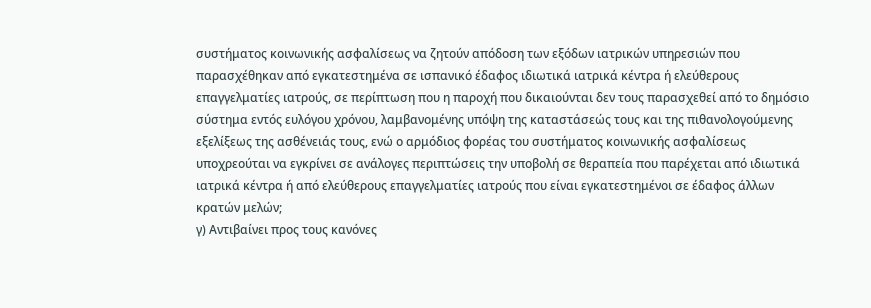συστήματος κοινωνικής ασφαλίσεως να ζητούν απόδοση των εξόδων ιατρικών υπηρεσιών που παρασχέθηκαν από εγκατεστημένα σε ισπανικό έδαφος ιδιωτικά ιατρικά κέντρα ή ελεύθερους επαγγελματίες ιατρούς, σε περίπτωση που η παροχή που δικαιούνται δεν τους παρασχεθεί από το δημόσιο σύστημα εντός ευλόγου χρόνου, λαμβανομένης υπόψη της καταστάσεώς τους και της πιθανολογούμενης εξελίξεως της ασθένειάς τους, ενώ ο αρμόδιος φορέας του συστήματος κοινωνικής ασφαλίσεως υποχρεούται να εγκρίνει σε ανάλογες περιπτώσεις την υποβολή σε θεραπεία που παρέχεται από ιδιωτικά ιατρικά κέντρα ή από ελεύθερους επαγγελματίες ιατρούς που είναι εγκατεστημένοι σε έδαφος άλλων κρατών μελών;
γ) Αντιβαίνει προς τους κανόνες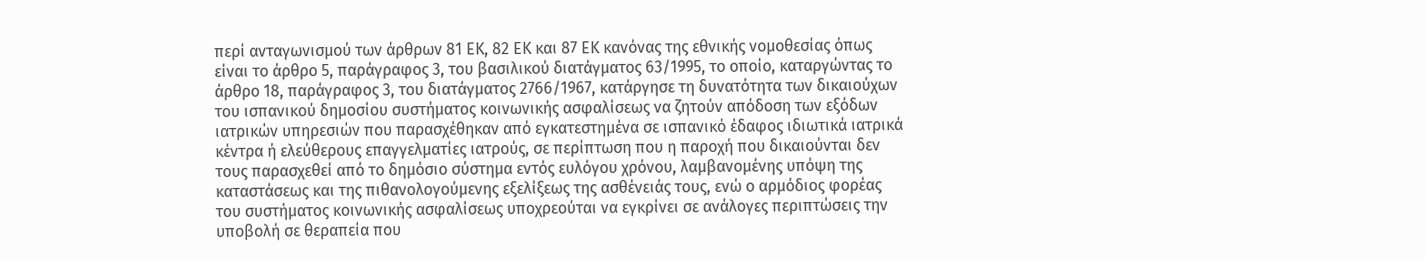περί ανταγωνισμού των άρθρων 81 ΕΚ, 82 ΕΚ και 87 ΕΚ κανόνας της εθνικής νομοθεσίας όπως είναι το άρθρο 5, παράγραφος 3, του βασιλικού διατάγματος 63/1995, το οποίο, καταργώντας το άρθρο 18, παράγραφος 3, του διατάγματος 2766/1967, κατάργησε τη δυνατότητα των δικαιούχων του ισπανικού δημοσίου συστήματος κοινωνικής ασφαλίσεως να ζητούν απόδοση των εξόδων ιατρικών υπηρεσιών που παρασχέθηκαν από εγκατεστημένα σε ισπανικό έδαφος ιδιωτικά ιατρικά κέντρα ή ελεύθερους επαγγελματίες ιατρούς, σε περίπτωση που η παροχή που δικαιούνται δεν τους παρασχεθεί από το δημόσιο σύστημα εντός ευλόγου χρόνου, λαμβανομένης υπόψη της καταστάσεως και της πιθανολογούμενης εξελίξεως της ασθένειάς τους, ενώ ο αρμόδιος φορέας του συστήματος κοινωνικής ασφαλίσεως υποχρεούται να εγκρίνει σε ανάλογες περιπτώσεις την υποβολή σε θεραπεία που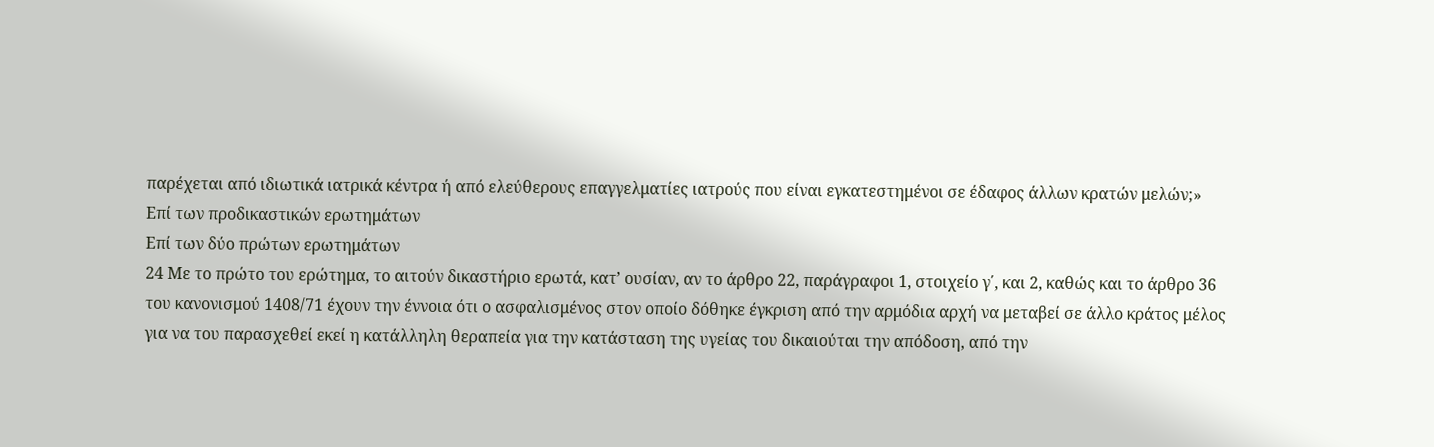παρέχεται από ιδιωτικά ιατρικά κέντρα ή από ελεύθερους επαγγελματίες ιατρούς που είναι εγκατεστημένοι σε έδαφος άλλων κρατών μελών;»
Επί των προδικαστικών ερωτημάτων
Επί των δύο πρώτων ερωτημάτων
24 Με το πρώτο του ερώτημα, το αιτούν δικαστήριο ερωτά, κατ’ ουσίαν, αν το άρθρο 22, παράγραφοι 1, στοιχείο γ΄, και 2, καθώς και το άρθρο 36 του κανονισμού 1408/71 έχουν την έννοια ότι ο ασφαλισμένος στον οποίο δόθηκε έγκριση από την αρμόδια αρχή να μεταβεί σε άλλο κράτος μέλος για να του παρασχεθεί εκεί η κατάλληλη θεραπεία για την κατάσταση της υγείας του δικαιούται την απόδοση, από την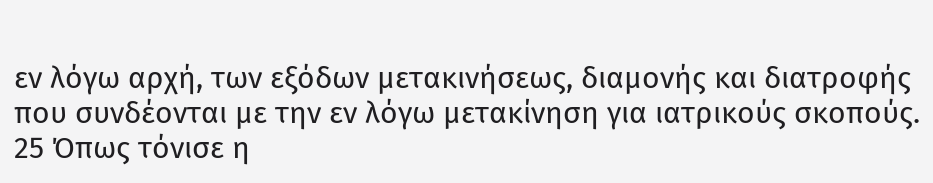εν λόγω αρχή, των εξόδων μετακινήσεως, διαμονής και διατροφής που συνδέονται με την εν λόγω μετακίνηση για ιατρικούς σκοπούς.
25 Όπως τόνισε η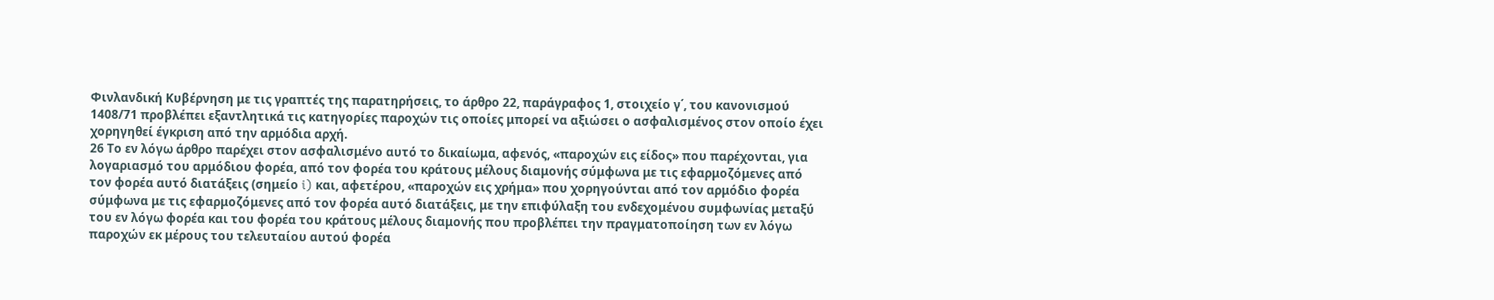Φινλανδική Κυβέρνηση με τις γραπτές της παρατηρήσεις, το άρθρο 22, παράγραφος 1, στοιχείο γ΄, του κανονισμού 1408/71 προβλέπει εξαντλητικά τις κατηγορίες παροχών τις οποίες μπορεί να αξιώσει ο ασφαλισμένος στον οποίο έχει χορηγηθεί έγκριση από την αρμόδια αρχή.
26 Το εν λόγω άρθρο παρέχει στον ασφαλισμένο αυτό το δικαίωμα, αφενός, «παροχών εις είδος» που παρέχονται, για λογαριασμό του αρμόδιου φορέα, από τον φορέα του κράτους μέλους διαμονής σύμφωνα με τις εφαρμοζόμενες από τον φορέα αυτό διατάξεις (σημείο i) και, αφετέρου, «παροχών εις χρήμα» που χορηγούνται από τον αρμόδιο φορέα σύμφωνα με τις εφαρμοζόμενες από τον φορέα αυτό διατάξεις, με την επιφύλαξη του ενδεχομένου συμφωνίας μεταξύ του εν λόγω φορέα και του φορέα του κράτους μέλους διαμονής που προβλέπει την πραγματοποίηση των εν λόγω παροχών εκ μέρους του τελευταίου αυτού φορέα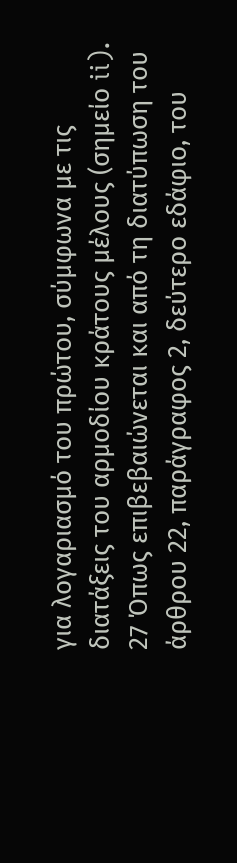για λογαριασμό του πρώτου, σύμφωνα με τις διατάξεις του αρμοδίου κράτους μέλους (σημείο ii).
27 Όπως επιβεβαιώνεται και από τη διατύπωση του άρθρου 22, παράγραφος 2, δεύτερο εδάφιο, του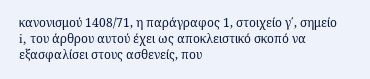κανονισμού 1408/71, η παράγραφος 1, στοιχείο γ΄, σημείο i, του άρθρου αυτού έχει ως αποκλειστικό σκοπό να εξασφαλίσει στους ασθενείς, που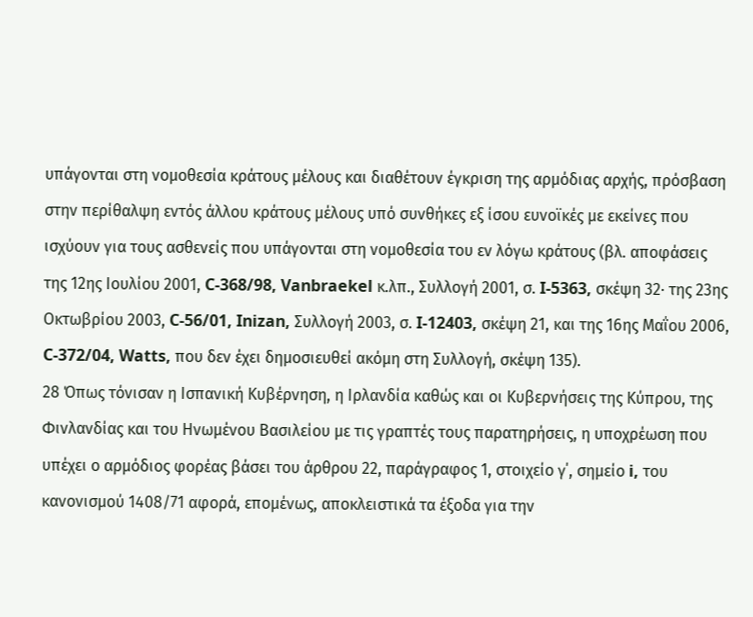υπάγονται στη νομοθεσία κράτους μέλους και διαθέτουν έγκριση της αρμόδιας αρχής, πρόσβαση στην περίθαλψη εντός άλλου κράτους μέλους υπό συνθήκες εξ ίσου ευνοϊκές με εκείνες που ισχύουν για τους ασθενείς που υπάγονται στη νομοθεσία του εν λόγω κράτους (βλ. αποφάσεις της 12ης Ιουλίου 2001, C‑368/98, Vanbraekel κ.λπ., Συλλογή 2001, σ. I‑5363, σκέψη 32· της 23ης Οκτωβρίου 2003, C‑56/01, Inizan, Συλλογή 2003, σ. I‑12403, σκέψη 21, και της 16ης Μαΐου 2006, C‑372/04, Watts, που δεν έχει δημοσιευθεί ακόμη στη Συλλογή, σκέψη 135).
28 Όπως τόνισαν η Ισπανική Κυβέρνηση, η Ιρλανδία καθώς και οι Κυβερνήσεις της Κύπρου, της Φινλανδίας και του Ηνωμένου Βασιλείου με τις γραπτές τους παρατηρήσεις, η υποχρέωση που υπέχει ο αρμόδιος φορέας βάσει του άρθρου 22, παράγραφος 1, στοιχείο γ΄, σημείο i, του κανονισμού 1408/71 αφορά, επομένως, αποκλειστικά τα έξοδα για την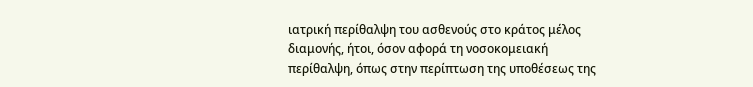ιατρική περίθαλψη του ασθενούς στο κράτος μέλος διαμονής, ήτοι, όσον αφορά τη νοσοκομειακή περίθαλψη, όπως στην περίπτωση της υποθέσεως της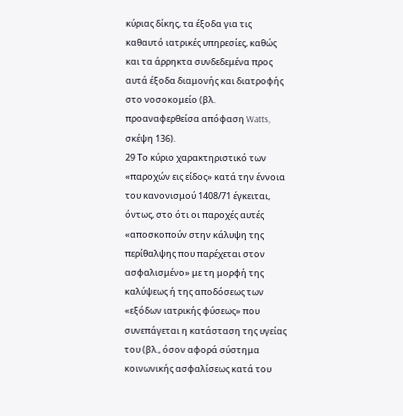κύριας δίκης, τα έξοδα για τις καθαυτό ιατρικές υπηρεσίες, καθώς και τα άρρηκτα συνδεδεμένα προς αυτά έξοδα διαμονής και διατροφής στο νοσοκομείο (βλ. προαναφερθείσα απόφαση Watts, σκέψη 136).
29 Το κύριο χαρακτηριστικό των «παροχών εις είδος» κατά την έννοια του κανονισμού 1408/71 έγκειται, όντως, στο ότι οι παροχές αυτές «αποσκοπούν στην κάλυψη της περίθαλψης που παρέχεται στον ασφαλισμένο» με τη μορφή της καλύψεως ή της αποδόσεως των «εξόδων ιατρικής φύσεως» που συνεπάγεται η κατάσταση της υγείας του (βλ., όσον αφορά σύστημα κοινωνικής ασφαλίσεως κατά του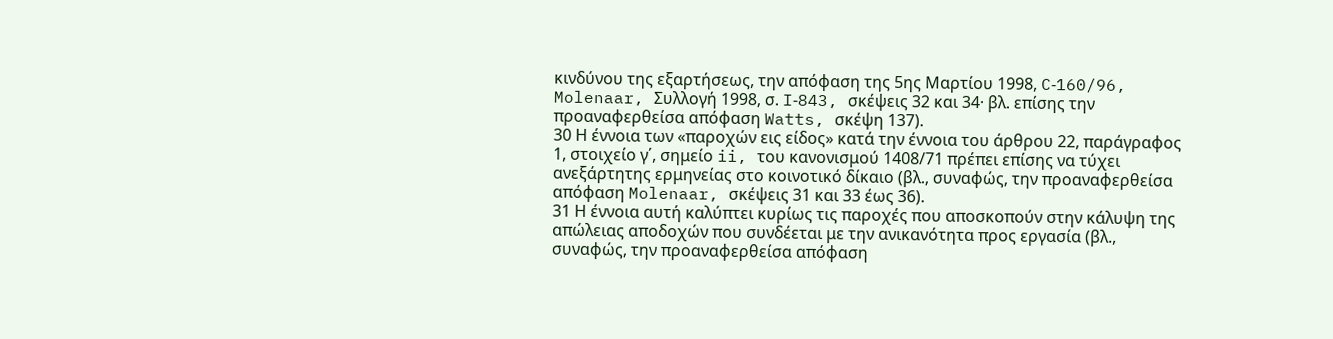κινδύνου της εξαρτήσεως, την απόφαση της 5ης Μαρτίου 1998, C‑160/96, Molenaar, Συλλογή 1998, σ. I‑843, σκέψεις 32 και 34· βλ. επίσης την προαναφερθείσα απόφαση Watts, σκέψη 137).
30 Η έννοια των «παροχών εις είδος» κατά την έννοια του άρθρου 22, παράγραφος 1, στοιχείο γ΄, σημείο ii, του κανονισμού 1408/71 πρέπει επίσης να τύχει ανεξάρτητης ερμηνείας στο κοινοτικό δίκαιο (βλ., συναφώς, την προαναφερθείσα απόφαση Molenaar, σκέψεις 31 και 33 έως 36).
31 Η έννοια αυτή καλύπτει κυρίως τις παροχές που αποσκοπούν στην κάλυψη της απώλειας αποδοχών που συνδέεται με την ανικανότητα προς εργασία (βλ., συναφώς, την προαναφερθείσα απόφαση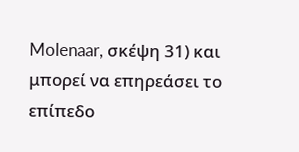Molenaar, σκέψη 31) και μπορεί να επηρεάσει το επίπεδο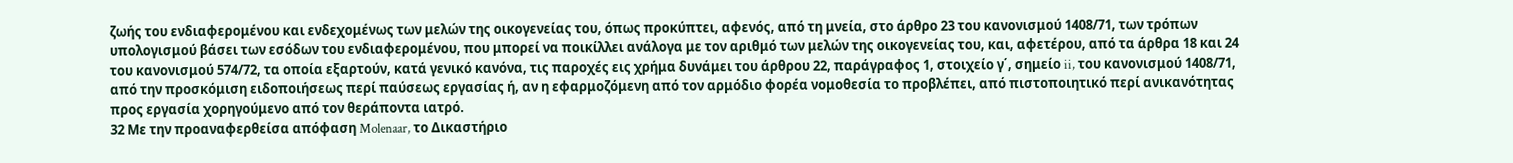ζωής του ενδιαφερομένου και ενδεχομένως των μελών της οικογενείας του, όπως προκύπτει, αφενός, από τη μνεία, στο άρθρο 23 του κανονισμού 1408/71, των τρόπων υπολογισμού βάσει των εσόδων του ενδιαφερομένου, που μπορεί να ποικίλλει ανάλογα με τον αριθμό των μελών της οικογενείας του, και, αφετέρου, από τα άρθρα 18 και 24 του κανονισμού 574/72, τα οποία εξαρτούν, κατά γενικό κανόνα, τις παροχές εις χρήμα δυνάμει του άρθρου 22, παράγραφος 1, στοιχείο γ΄, σημείο ii, του κανονισμού 1408/71, από την προσκόμιση ειδοποιήσεως περί παύσεως εργασίας ή, αν η εφαρμοζόμενη από τον αρμόδιο φορέα νομοθεσία το προβλέπει, από πιστοποιητικό περί ανικανότητας προς εργασία χορηγούμενο από τον θεράποντα ιατρό.
32 Με την προαναφερθείσα απόφαση Molenaar, το Δικαστήριο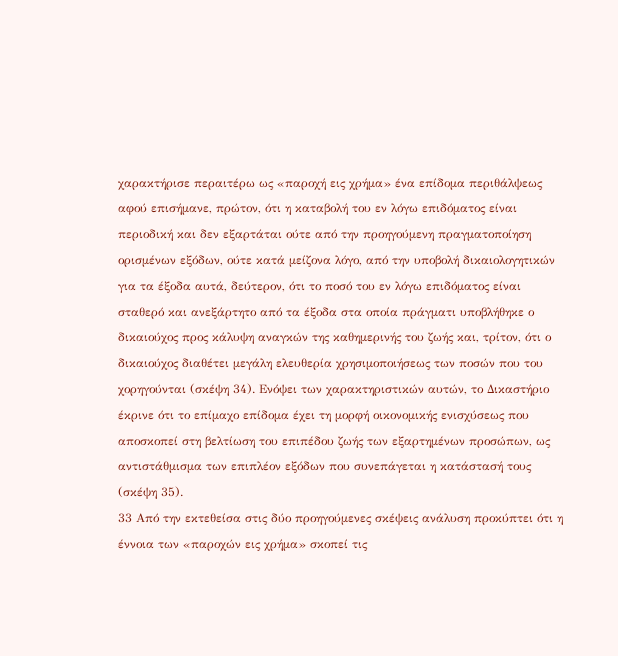χαρακτήρισε περαιτέρω ως «παροχή εις χρήμα» ένα επίδομα περιθάλψεως αφού επισήμανε, πρώτον, ότι η καταβολή του εν λόγω επιδόματος είναι περιοδική και δεν εξαρτάται ούτε από την προηγούμενη πραγματοποίηση ορισμένων εξόδων, ούτε κατά μείζονα λόγο, από την υποβολή δικαιολογητικών για τα έξοδα αυτά, δεύτερον, ότι το ποσό του εν λόγω επιδόματος είναι σταθερό και ανεξάρτητο από τα έξοδα στα οποία πράγματι υποβλήθηκε ο δικαιούχος προς κάλυψη αναγκών της καθημερινής του ζωής και, τρίτον, ότι ο δικαιούχος διαθέτει μεγάλη ελευθερία χρησιμοποιήσεως των ποσών που του χορηγούνται (σκέψη 34). Ενόψει των χαρακτηριστικών αυτών, το Δικαστήριο έκρινε ότι το επίμαχο επίδομα έχει τη μορφή οικονομικής ενισχύσεως που αποσκοπεί στη βελτίωση του επιπέδου ζωής των εξαρτημένων προσώπων, ως αντιστάθμισμα των επιπλέον εξόδων που συνεπάγεται η κατάστασή τους (σκέψη 35).
33 Από την εκτεθείσα στις δύο προηγούμενες σκέψεις ανάλυση προκύπτει ότι η έννοια των «παροχών εις χρήμα» σκοπεί τις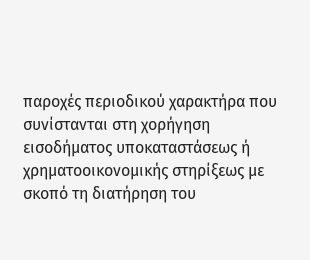παροχές περιοδικού χαρακτήρα που συνίστανται στη χορήγηση εισοδήματος υποκαταστάσεως ή χρηματοοικονομικής στηρίξεως με σκοπό τη διατήρηση του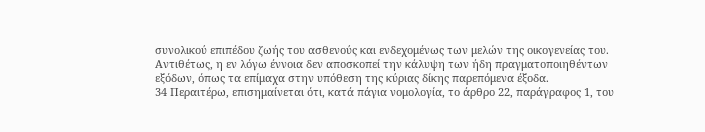συνολικού επιπέδου ζωής του ασθενούς και ενδεχομένως των μελών της οικογενείας του. Αντιθέτως, η εν λόγω έννοια δεν αποσκοπεί την κάλυψη των ήδη πραγματοποιηθέντων εξόδων, όπως τα επίμαχα στην υπόθεση της κύριας δίκης παρεπόμενα έξοδα.
34 Περαιτέρω, επισημαίνεται ότι, κατά πάγια νομολογία, το άρθρο 22, παράγραφος 1, του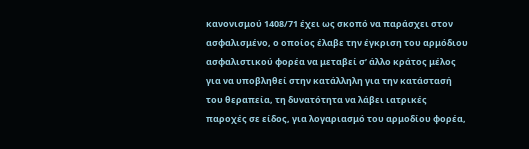κανονισμού 1408/71 έχει ως σκοπό να παράσχει στον ασφαλισμένο, ο οποίος έλαβε την έγκριση του αρμόδιου ασφαλιστικού φορέα να μεταβεί σ’ άλλο κράτος μέλος για να υποβληθεί στην κατάλληλη για την κατάστασή του θεραπεία, τη δυνατότητα να λάβει ιατρικές παροχές σε είδος, για λογαριασμό του αρμοδίου φορέα,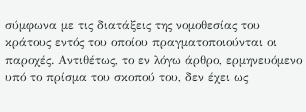σύμφωνα με τις διατάξεις της νομοθεσίας του κράτους εντός του οποίου πραγματοποιούνται οι παροχές. Αντιθέτως, το εν λόγω άρθρο, ερμηνευόμενο υπό το πρίσμα του σκοπού του, δεν έχει ως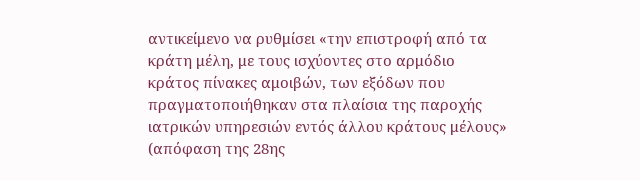αντικείμενο να ρυθμίσει «την επιστροφή από τα κράτη μέλη, με τους ισχύοντες στο αρμόδιο κράτος πίνακες αμοιβών, των εξόδων που πραγματοποιήθηκαν στα πλαίσια της παροχής ιατρικών υπηρεσιών εντός άλλου κράτους μέλους» (απόφαση της 28ης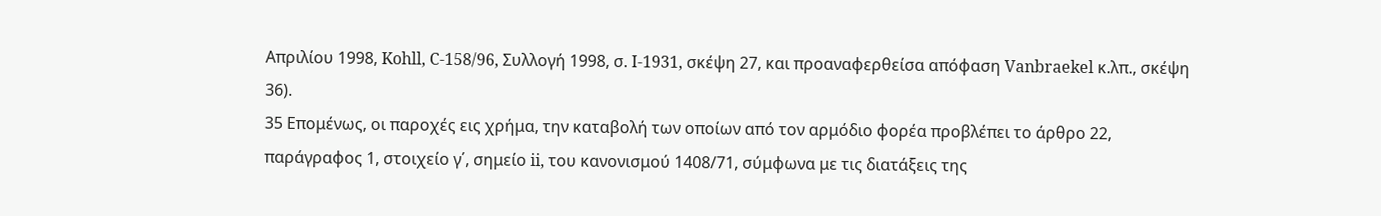Απριλίου 1998, Kohll, C‑158/96, Συλλογή 1998, σ. I‑1931, σκέψη 27, και προαναφερθείσα απόφαση Vanbraekel κ.λπ., σκέψη 36).
35 Επομένως, οι παροχές εις χρήμα, την καταβολή των οποίων από τον αρμόδιο φορέα προβλέπει το άρθρο 22, παράγραφος 1, στοιχείο γ΄, σημείο ii, του κανονισμού 1408/71, σύμφωνα με τις διατάξεις της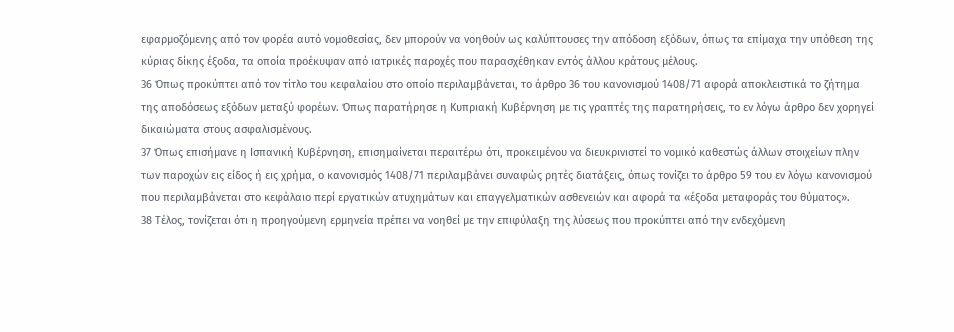εφαρμοζόμενης από τον φορέα αυτό νομοθεσίας, δεν μπορούν να νοηθούν ως καλύπτουσες την απόδοση εξόδων, όπως τα επίμαχα την υπόθεση της κύριας δίκης έξοδα, τα οποία προέκυψαν από ιατρικές παροχές που παρασχέθηκαν εντός άλλου κράτους μέλους.
36 Όπως προκύπτει από τον τίτλο του κεφαλαίου στο οποίο περιλαμβάνεται, το άρθρο 36 του κανονισμού 1408/71 αφορά αποκλειστικά το ζήτημα της αποδόσεως εξόδων μεταξύ φορέων. Όπως παρατήρησε η Κυπριακή Κυβέρνηση με τις γραπτές της παρατηρήσεις, το εν λόγω άρθρο δεν χορηγεί δικαιώματα στους ασφαλισμένους.
37 Όπως επισήμανε η Ισπανική Κυβέρνηση, επισημαίνεται περαιτέρω ότι, προκειμένου να διευκρινιστεί το νομικό καθεστώς άλλων στοιχείων πλην των παροχών εις είδος ή εις χρήμα, ο κανονισμός 1408/71 περιλαμβάνει συναφώς ρητές διατάξεις, όπως τονίζει το άρθρο 59 του εν λόγω κανονισμού που περιλαμβάνεται στο κεφάλαιο περί εργατικών ατυχημάτων και επαγγελματικών ασθενειών και αφορά τα «έξοδα μεταφοράς του θύματος».
38 Τέλος, τονίζεται ότι η προηγούμενη ερμηνεία πρέπει να νοηθεί με την επιφύλαξη της λύσεως που προκύπτει από την ενδεχόμενη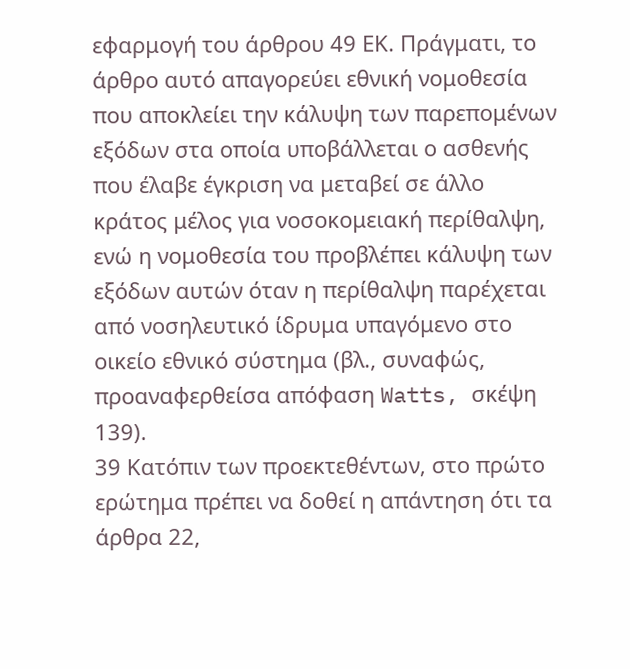εφαρμογή του άρθρου 49 ΕΚ. Πράγματι, το άρθρο αυτό απαγορεύει εθνική νομοθεσία που αποκλείει την κάλυψη των παρεπομένων εξόδων στα οποία υποβάλλεται ο ασθενής που έλαβε έγκριση να μεταβεί σε άλλο κράτος μέλος για νοσοκομειακή περίθαλψη, ενώ η νομοθεσία του προβλέπει κάλυψη των εξόδων αυτών όταν η περίθαλψη παρέχεται από νοσηλευτικό ίδρυμα υπαγόμενο στο οικείο εθνικό σύστημα (βλ., συναφώς, προαναφερθείσα απόφαση Watts, σκέψη 139).
39 Κατόπιν των προεκτεθέντων, στο πρώτο ερώτημα πρέπει να δοθεί η απάντηση ότι τα άρθρα 22,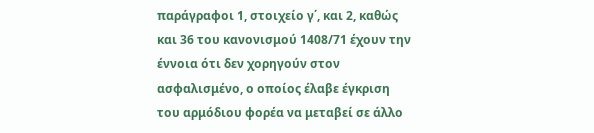παράγραφοι 1, στοιχείο γ΄, και 2, καθώς και 36 του κανονισμού 1408/71 έχουν την έννοια ότι δεν χορηγούν στον ασφαλισμένο, ο οποίος έλαβε έγκριση του αρμόδιου φορέα να μεταβεί σε άλλο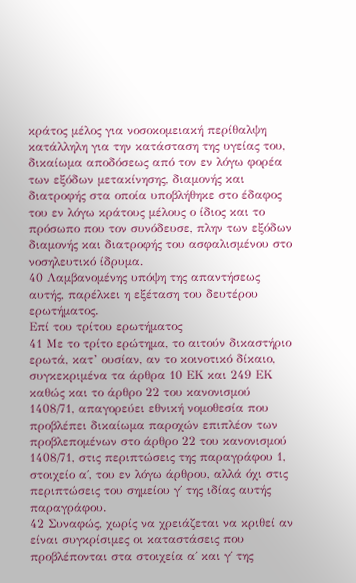κράτος μέλος για νοσοκομειακή περίθαλψη κατάλληλη για την κατάσταση της υγείας του, δικαίωμα αποδόσεως από τον εν λόγω φορέα των εξόδων μετακίνησης, διαμονής και διατροφής στα οποία υποβλήθηκε στο έδαφος του εν λόγω κράτους μέλους ο ίδιος και το πρόσωπο που τον συνόδευσε, πλην των εξόδων διαμονής και διατροφής του ασφαλισμένου στο νοσηλευτικό ίδρυμα.
40 Λαμβανομένης υπόψη της απαντήσεως αυτής, παρέλκει η εξέταση του δευτέρου ερωτήματος.
Επί του τρίτου ερωτήματος
41 Με το τρίτο ερώτημα, το αιτούν δικαστήριο ερωτά, κατ’ ουσίαν, αν το κοινοτικό δίκαιο, συγκεκριμένα τα άρθρα 10 ΕΚ και 249 ΕΚ καθώς και το άρθρο 22 του κανονισμού 1408/71, απαγορεύει εθνική νομοθεσία που προβλέπει δικαίωμα παροχών επιπλέον των προβλεπομένων στο άρθρο 22 του κανονισμού 1408/71, στις περιπτώσεις της παραγράφου 1, στοιχείο α΄, του εν λόγω άρθρου, αλλά όχι στις περιπτώσεις του σημείου γ΄ της ιδίας αυτής παραγράφου.
42 Συναφώς, χωρίς να χρειάζεται να κριθεί αν είναι συγκρίσιμες οι καταστάσεις που προβλέπονται στα στοιχεία α΄ και γ΄ της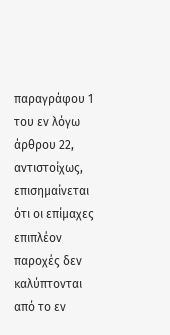παραγράφου 1 του εν λόγω άρθρου 22, αντιστοίχως, επισημαίνεται ότι οι επίμαχες επιπλέον παροχές δεν καλύπτονται από το εν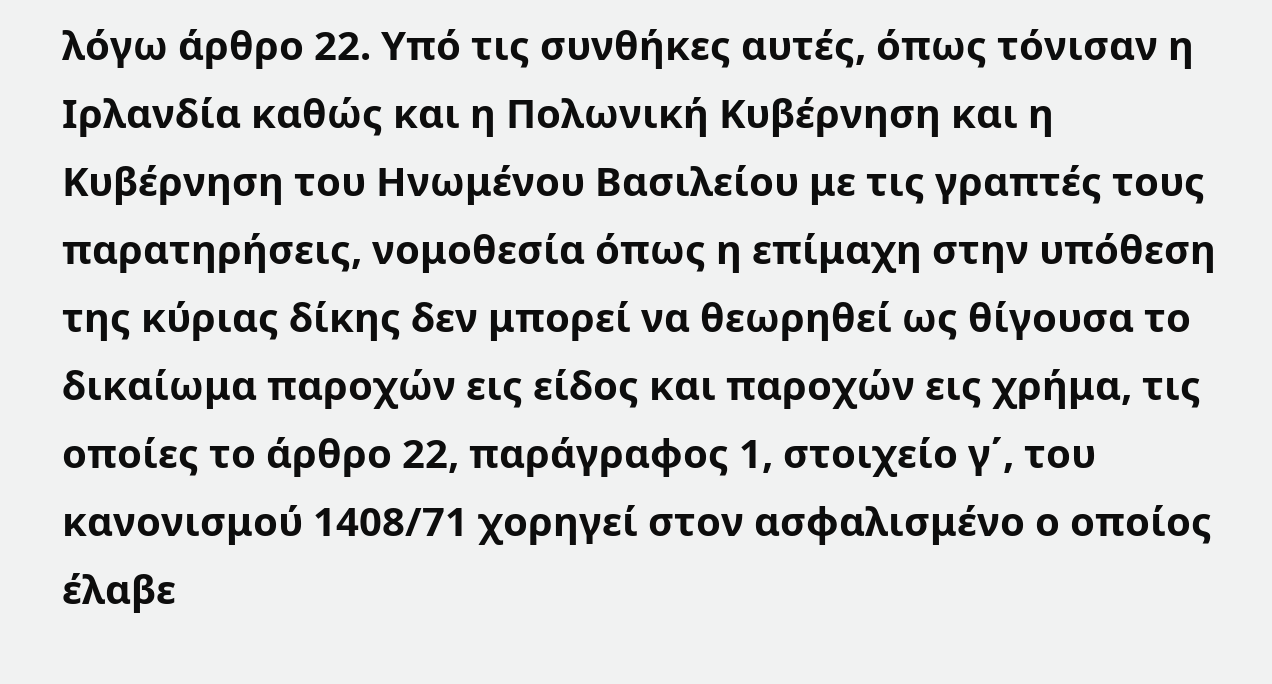λόγω άρθρο 22. Υπό τις συνθήκες αυτές, όπως τόνισαν η Ιρλανδία καθώς και η Πολωνική Κυβέρνηση και η Κυβέρνηση του Ηνωμένου Βασιλείου με τις γραπτές τους παρατηρήσεις, νομοθεσία όπως η επίμαχη στην υπόθεση της κύριας δίκης δεν μπορεί να θεωρηθεί ως θίγουσα το δικαίωμα παροχών εις είδος και παροχών εις χρήμα, τις οποίες το άρθρο 22, παράγραφος 1, στοιχείο γ΄, του κανονισμού 1408/71 χορηγεί στον ασφαλισμένο ο οποίος έλαβε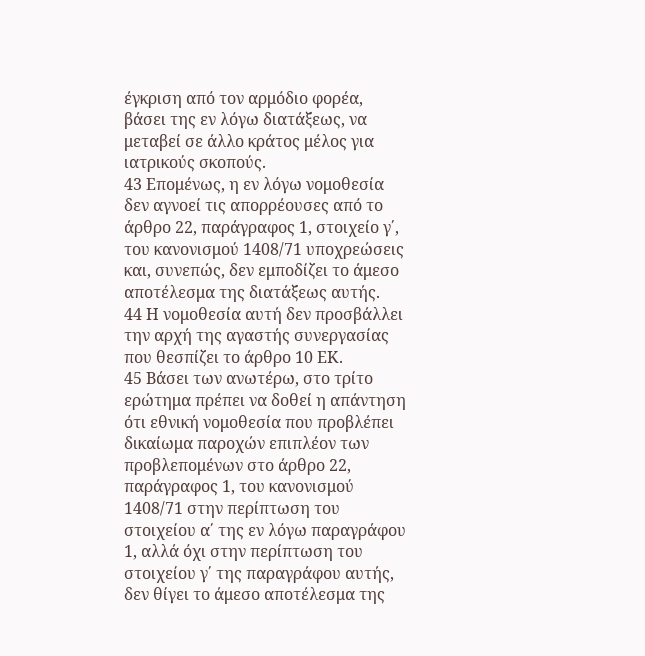έγκριση από τον αρμόδιο φορέα, βάσει της εν λόγω διατάξεως, να μεταβεί σε άλλο κράτος μέλος για ιατρικούς σκοπούς.
43 Επομένως, η εν λόγω νομοθεσία δεν αγνοεί τις απορρέουσες από το άρθρο 22, παράγραφος 1, στοιχείο γ΄, του κανονισμού 1408/71 υποχρεώσεις και, συνεπώς, δεν εμποδίζει το άμεσο αποτέλεσμα της διατάξεως αυτής.
44 Η νομοθεσία αυτή δεν προσβάλλει την αρχή της αγαστής συνεργασίας που θεσπίζει το άρθρο 10 ΕΚ.
45 Βάσει των ανωτέρω, στο τρίτο ερώτημα πρέπει να δοθεί η απάντηση ότι εθνική νομοθεσία που προβλέπει δικαίωμα παροχών επιπλέον των προβλεπομένων στο άρθρο 22, παράγραφος 1, του κανονισμού 1408/71 στην περίπτωση του στοιχείου α΄ της εν λόγω παραγράφου 1, αλλά όχι στην περίπτωση του στοιχείου γ΄ της παραγράφου αυτής, δεν θίγει το άμεσο αποτέλεσμα της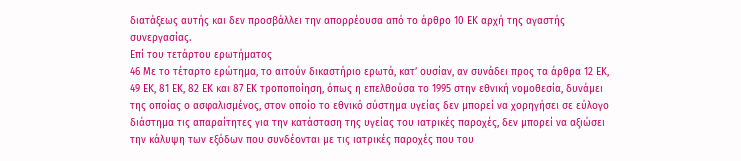διατάξεως αυτής και δεν προσβάλλει την απορρέουσα από το άρθρο 10 ΕΚ αρχή της αγαστής συνεργασίας.
Επί του τετάρτου ερωτήματος
46 Με το τέταρτο ερώτημα, το αιτούν δικαστήριο ερωτά, κατ’ ουσίαν, αν συνάδει προς τα άρθρα 12 ΕΚ, 49 ΕΚ, 81 ΕΚ, 82 ΕΚ και 87 ΕΚ τροποποίηση, όπως η επελθούσα το 1995 στην εθνική νομοθεσία, δυνάμει της οποίας ο ασφαλισμένος, στον οποίο το εθνικό σύστημα υγείας δεν μπορεί να χορηγήσει σε εύλογο διάστημα τις απαραίτητες για την κατάσταση της υγείας του ιατρικές παροχές, δεν μπορεί να αξιώσει την κάλυψη των εξόδων που συνδέονται με τις ιατρικές παροχές που του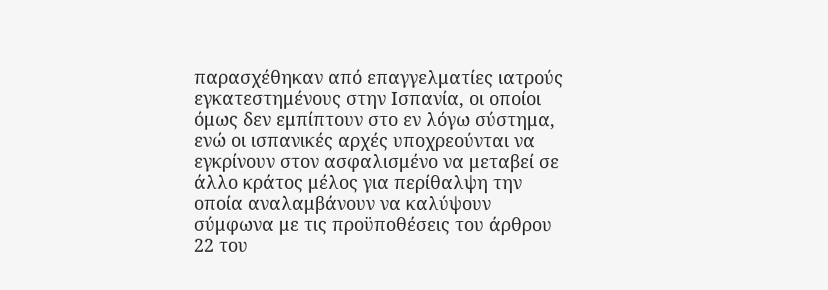παρασχέθηκαν από επαγγελματίες ιατρούς εγκατεστημένους στην Ισπανία, οι οποίοι όμως δεν εμπίπτουν στο εν λόγω σύστημα, ενώ οι ισπανικές αρχές υποχρεούνται να εγκρίνουν στον ασφαλισμένο να μεταβεί σε άλλο κράτος μέλος για περίθαλψη την οποία αναλαμβάνουν να καλύψουν σύμφωνα με τις προϋποθέσεις του άρθρου 22 του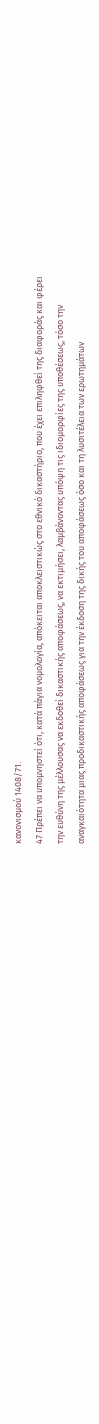κανονισμού 1408/71.
47 Πρέπει να υπομνηστεί ότι, κατά πάγια νομολογία, απόκειται αποκλειστικώς στο εθνικό δικαστήριο, που έχει επιληφθεί της διαφοράς και φέρει την ευθύνη της μέλλουσας να εκδοθεί δικαστικής αποφάσεως, να εκτιμήσει, λαμβάνοντας υπόψη τις ιδιομορφίες της υποθέσεως, τόσο την αναγκαιότητα μιας προδικαστικής αποφάσεως για την έκδοση της δικής του αποφάσεως όσο και τη λυσιτέλεια των ερωτημάτων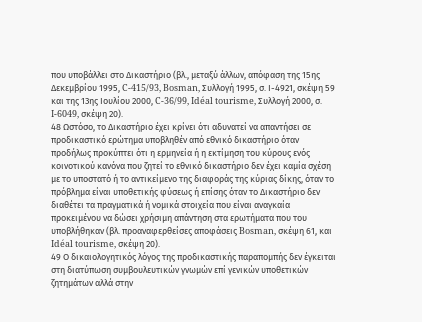που υποβάλλει στο Δικαστήριο (βλ., μεταξύ άλλων, απόφαση της 15ης Δεκεμβρίου 1995, C-415/93, Bosman, Συλλογή 1995, σ. Ι-4921, σκέψη 59 και της 13ης Ιουλίου 2000, C‑36/99, Idéal tourisme, Συλλογή 2000, σ. I‑6049, σκέψη 20).
48 Ωστόσο, το Δικαστήριο έχει κρίνει ότι αδυνατεί να απαντήσει σε προδικαστικό ερώτημα υποβληθέν από εθνικό δικαστήριο όταν προδήλως προκύπτει ότι η ερμηνεία ή η εκτίμηση του κύρους ενός κοινοτικού κανόνα που ζητεί το εθνικό δικαστήριο δεν έχει καμία σχέση με το υποστατό ή το αντικείμενο της διαφοράς της κύριας δίκης, όταν το πρόβλημα είναι υποθετικής φύσεως ή επίσης όταν το Δικαστήριο δεν διαθέτει τα πραγματικά ή νομικά στοιχεία που είναι αναγκαία προκειμένου να δώσει χρήσιμη απάντηση στα ερωτήματα που του υποβλήθηκαν (βλ. προαναφερθείσες αποφάσεις Bosman, σκέψη 61, και Idéal tourisme, σκέψη 20).
49 Ο δικαιολογητικός λόγος της προδικαστικής παραπομπής δεν έγκειται στη διατύπωση συμβουλευτικών γνωμών επί γενικών υποθετικών ζητημάτων αλλά στην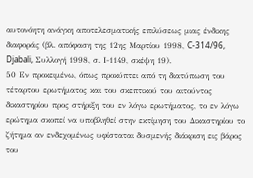αυτονόητη ανάγκη αποτελεσματικής επιλύσεως μιας ένδικης διαφοράς (βλ. απόφαση της 12ης Μαρτίου 1998, C‑314/96, Djabali, Συλλογή 1998, σ. Ι-1149, σκέψη 19).
50 Εν προκειμένω, όπως προκύπτει από τη διατύπωση του τέταρτου ερωτήματος και του σκεπτικού του αιτούντος δικαστηρίου προς στήριξη του εν λόγω ερωτήματος, το εν λόγω ερώτημα σκοπεί να υποβληθεί στην εκτίμηση του Δικαστηρίου το ζήτημα αν ενδεχομένως υφίσταται δυσμενής διάκριση εις βάρος του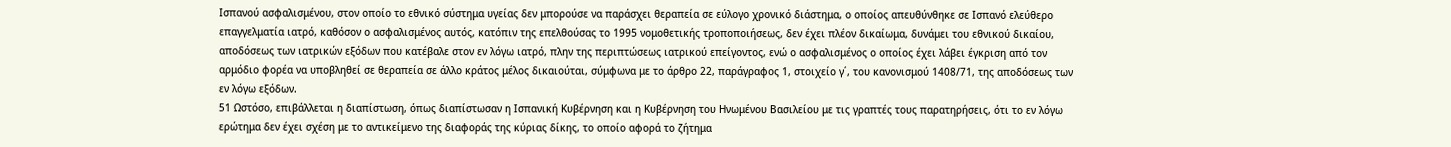Ισπανού ασφαλισμένου, στον οποίο το εθνικό σύστημα υγείας δεν μπορούσε να παράσχει θεραπεία σε εύλογο χρονικό διάστημα, ο οποίος απευθύνθηκε σε Ισπανό ελεύθερο επαγγελματία ιατρό, καθόσον ο ασφαλισμένος αυτός, κατόπιν της επελθούσας το 1995 νομοθετικής τροποποιήσεως, δεν έχει πλέον δικαίωμα, δυνάμει του εθνικού δικαίου, αποδόσεως των ιατρικών εξόδων που κατέβαλε στον εν λόγω ιατρό, πλην της περιπτώσεως ιατρικού επείγοντος, ενώ ο ασφαλισμένος ο οποίος έχει λάβει έγκριση από τον αρμόδιο φορέα να υποβληθεί σε θεραπεία σε άλλο κράτος μέλος δικαιούται, σύμφωνα με το άρθρο 22, παράγραφος 1, στοιχείο γ΄, του κανονισμού 1408/71, της αποδόσεως των εν λόγω εξόδων.
51 Ωστόσο, επιβάλλεται η διαπίστωση, όπως διαπίστωσαν η Ισπανική Κυβέρνηση και η Κυβέρνηση του Ηνωμένου Βασιλείου με τις γραπτές τους παρατηρήσεις, ότι το εν λόγω ερώτημα δεν έχει σχέση με το αντικείμενο της διαφοράς της κύριας δίκης, το οποίο αφορά το ζήτημα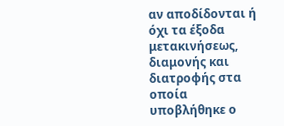αν αποδίδονται ή όχι τα έξοδα μετακινήσεως, διαμονής και διατροφής στα οποία υποβλήθηκε ο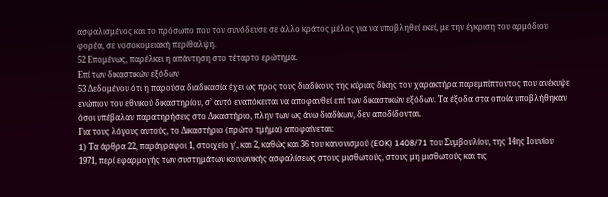ασφαλισμένος και το πρόσωπο που τον συνόδευσε σε άλλο κράτος μέλος για να υποβληθεί εκεί, με την έγκριση του αρμόδιου φορέα, σε νοσοκομειακή περίθαλψη.
52 Επομένως, παρέλκει η απάντηση στο τέταρτο ερώτημα.
Επί των δικαστικών εξόδων
53 Δεδομένου ότι η παρούσα διαδικασία έχει ως προς τους διαδίκους της κύριας δίκης τον χαρακτήρα παρεμπίπτοντος που ανέκυψε ενώπιον του εθνικού δικαστηρίου, σ’ αυτό εναπόκειται να αποφανθεί επί των δικαστικών εξόδων. Τα έξοδα στα οποία υποβλήθηκαν όσοι υπέβαλαν παρατηρήσεις στο Δικαστήριο, πλην των ως άνω διαδίκων, δεν αποδίδονται.
Για τους λόγους αυτούς, το Δικαστήριο (πρώτο τμήμα) αποφαίνεται:
1) Tα άρθρα 22, παράγραφοι 1, στοιχείο γ΄, και 2, καθώς και 36 του κανονισμού (EOK) 1408/71 του Συμβουλίου, της 14ης Ιουνίου 1971, περί εφαρμογής των συστημάτων κοινωνικής ασφαλίσεως στους μισθωτούς, στους μη μισθωτούς και τις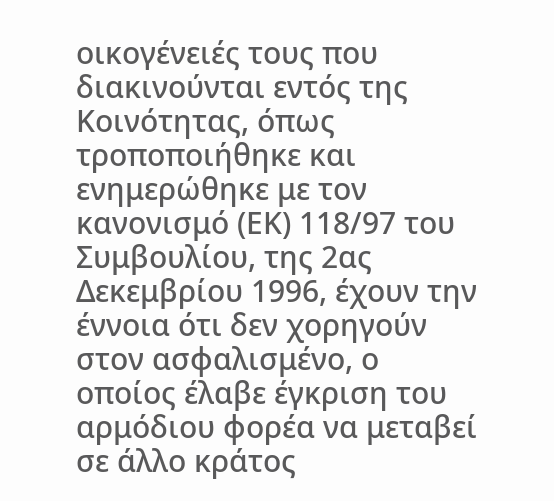οικογένειές τους που διακινούνται εντός της Κοινότητας, όπως τροποποιήθηκε και ενημερώθηκε με τον κανονισμό (ΕΚ) 118/97 του Συμβουλίου, της 2ας Δεκεμβρίου 1996, έχουν την έννοια ότι δεν χορηγούν στον ασφαλισμένο, ο οποίος έλαβε έγκριση του αρμόδιου φορέα να μεταβεί σε άλλο κράτος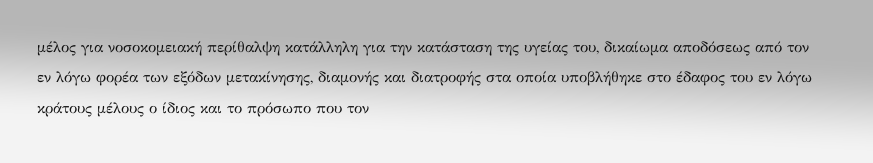μέλος για νοσοκομειακή περίθαλψη κατάλληλη για την κατάσταση της υγείας του, δικαίωμα αποδόσεως από τον εν λόγω φορέα των εξόδων μετακίνησης, διαμονής και διατροφής στα οποία υποβλήθηκε στο έδαφος του εν λόγω κράτους μέλους ο ίδιος και το πρόσωπο που τον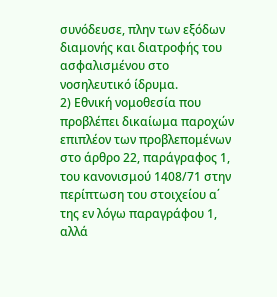συνόδευσε, πλην των εξόδων διαμονής και διατροφής του ασφαλισμένου στο νοσηλευτικό ίδρυμα.
2) Εθνική νομοθεσία που προβλέπει δικαίωμα παροχών επιπλέον των προβλεπομένων στο άρθρο 22, παράγραφος 1, του κανονισμού 1408/71 στην περίπτωση του στοιχείου α΄ της εν λόγω παραγράφου 1, αλλά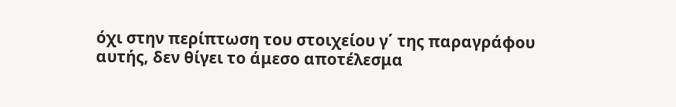όχι στην περίπτωση του στοιχείου γ΄ της παραγράφου αυτής, δεν θίγει το άμεσο αποτέλεσμα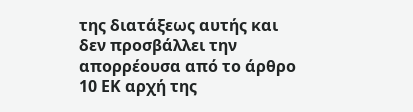της διατάξεως αυτής και δεν προσβάλλει την απορρέουσα από το άρθρο 10 ΕΚ αρχή της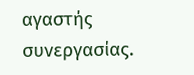αγαστής συνεργασίας.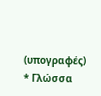(υπογραφές)
* Γλώσσα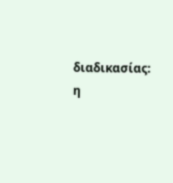διαδικασίας: η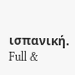ισπανική.
Full &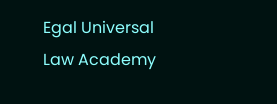Egal Universal Law Academy